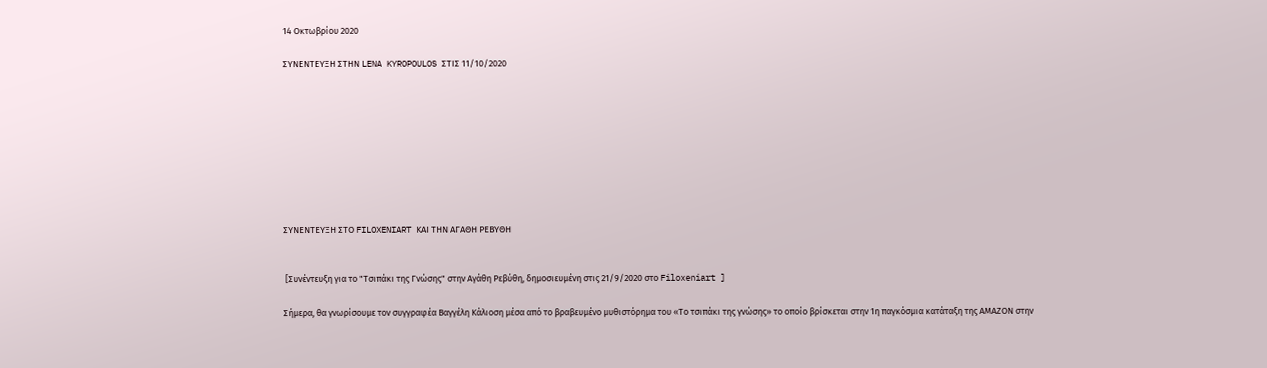14 Οκτωβρίου 2020

ΣΥΝΕΝΤΕΥΞΗ ΣΤΗΝ LENA KYROPOULOS ΣΤΙΣ 11/10/2020









ΣΥΝΕΝΤΕΥΞΗ ΣΤΟ FILOXENIART ΚΑΙ ΤΗΝ ΑΓΑΘΗ ΡΕΒΥΘΗ


 [Συνέντευξη για το "Τσιπάκι της Γνώσης" στην Αγάθη Ρεβύθη, δημοσιευμένη στις 21/9/2020 στο Filoxeniart ]

Σήμερα, θα γνωρίσουμε τον συγγραφέα Βαγγέλη Κάλιοση μέσα από το βραβευμένο μυθιστόρημα του «Το τσιπάκι της γνώσης» το οποίο βρίσκεται στην 1η παγκόσμια κατάταξη της ΑΜΑΖΟΝ στην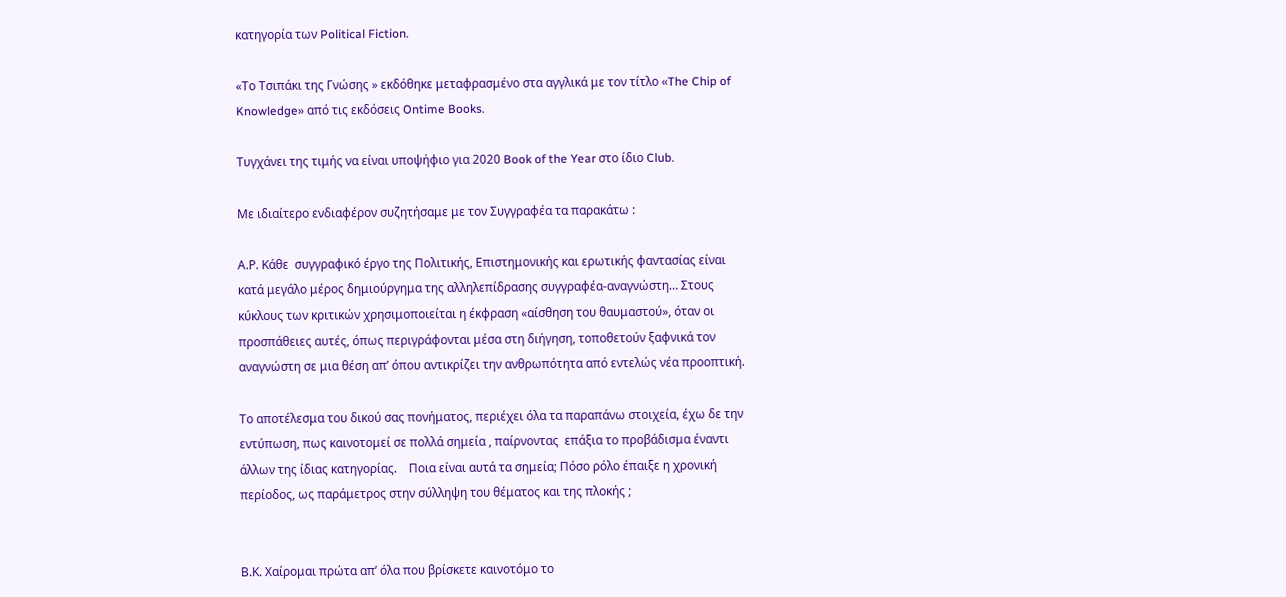κατηγορία των Political Fiction.

«Το Τσιπάκι της Γνώσης » εκδόθηκε μεταφρασμένο στα αγγλικά με τον τίτλο «The Chip of Knowledge» από τις εκδόσεις Ontime Books.

Τυγχάνει της τιμής να είναι υποψήφιο για 2020 Book of the Year στο ίδιο Club.

Με ιδιαίτερο ενδιαφέρον συζητήσαμε με τον Συγγραφέα τα παρακάτω :

Α.Ρ. Κάθε  συγγραφικό έργο της Πολιτικής, Επιστημονικής και ερωτικής φαντασίας είναι κατά μεγάλο μέρος δημιούργημα της αλληλεπίδρασης συγγραφέα-αναγνώστη… Στους κύκλους των κριτικών χρησιμοποιείται η έκφραση «αίσθηση του θαυμαστού», όταν οι προσπάθειες αυτές, όπως περιγράφονται μέσα στη διήγηση, τοποθετούν ξαφνικά τον αναγνώστη σε μια θέση απ’ όπου αντικρίζει την ανθρωπότητα από εντελώς νέα προοπτική.

Το αποτέλεσμα του δικού σας πονήματος, περιέχει όλα τα παραπάνω στοιχεία, έχω δε την εντύπωση, πως καινοτομεί σε πολλά σημεία , παίρνοντας  επάξια το προβάδισμα έναντι άλλων της ίδιας κατηγορίας.    Ποια είναι αυτά τα σημεία; Πόσο ρόλο έπαιξε η χρονική περίοδος, ως παράμετρος στην σύλληψη του θέματος και της πλοκής ;


Β.Κ. Χαίρομαι πρώτα απ’ όλα που βρίσκετε καινοτόμο το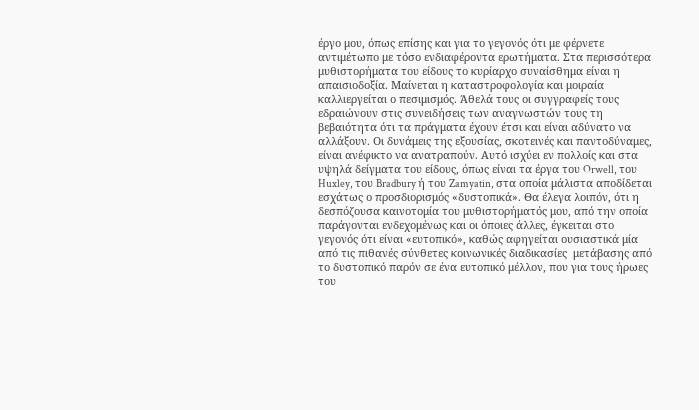έργο μου, όπως επίσης και για το γεγονός ότι με φέρνετε αντιμέτωπο με τόσο ενδιαφέροντα ερωτήματα. Στα περισσότερα μυθιστορήματα του είδους το κυρίαρχο συναίσθημα είναι η απαισιοδοξία. Μαίνεται η καταστροφολογία και μοιραία καλλιεργείται ο πεσιμισμός. Άθελά τους οι συγγραφείς τους εδραιώνουν στις συνειδήσεις των αναγνωστών τους τη βεβαιότητα ότι τα πράγματα έχουν έτσι και είναι αδύνατο να αλλάξουν. Οι δυνάμεις της εξουσίας, σκοτεινές και παντοδύναμες, είναι ανέφικτο να ανατραπούν. Αυτό ισχύει εν πολλοίς και στα υψηλά δείγματα του είδους, όπως είναι τα έργα του Orwell, του Huxley, του Bradbury ή του Zamyatin, στα οποία μάλιστα αποδίδεται εσχάτως ο προσδιορισμός «δυστοπικά». Θα έλεγα λοιπόν, ότι η δεσπόζουσα καινοτομία του μυθιστορήματός μου, από την οποία παράγονται ενδεχομένως και οι όποιες άλλες, έγκειται στο γεγονός ότι είναι «ευτοπικό», καθώς αφηγείται ουσιαστικά μία από τις πιθανές σύνθετες κοινωνικές διαδικασίες  μετάβασης από το δυστοπικό παρόν σε ένα ευτοπικό μέλλον, που για τους ήρωες του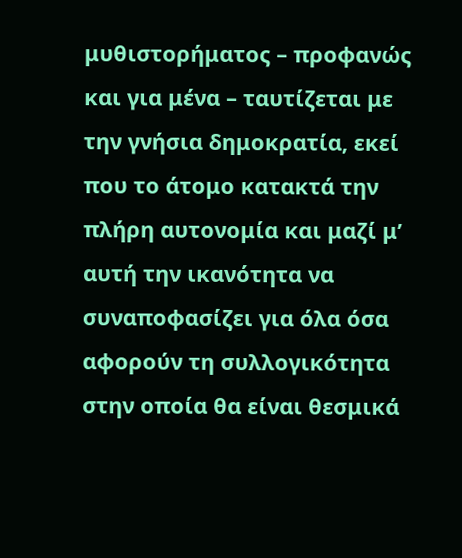μυθιστορήματος – προφανώς και για μένα – ταυτίζεται με την γνήσια δημοκρατία, εκεί που το άτομο κατακτά την πλήρη αυτονομία και μαζί μ’ αυτή την ικανότητα να συναποφασίζει για όλα όσα αφορούν τη συλλογικότητα στην οποία θα είναι θεσμικά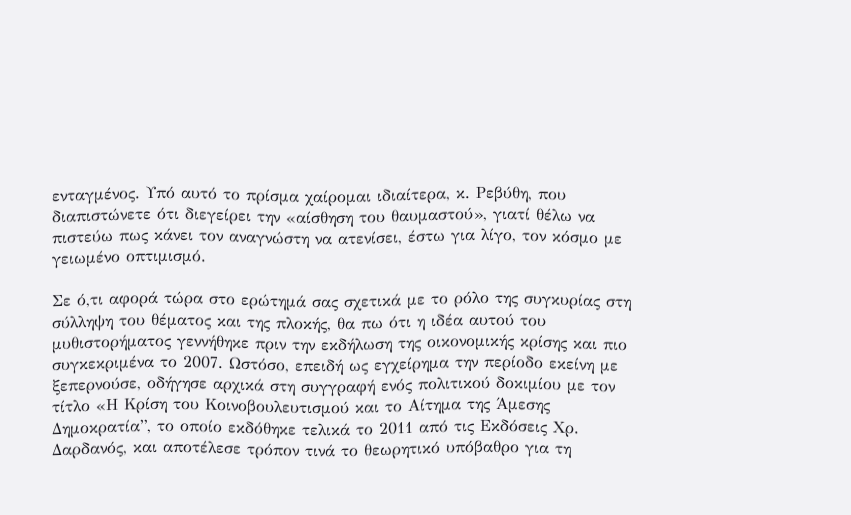ενταγμένος. Υπό αυτό το πρίσμα χαίρομαι ιδιαίτερα, κ. Ρεβύθη, που διαπιστώνετε ότι διεγείρει την «αίσθηση του θαυμαστού», γιατί θέλω να πιστεύω πως κάνει τον αναγνώστη να ατενίσει, έστω για λίγο, τον κόσμο με γειωμένο οπτιμισμό.

Σε ό,τι αφορά τώρα στο ερώτημά σας σχετικά με το ρόλο της συγκυρίας στη σύλληψη του θέματος και της πλοκής, θα πω ότι η ιδέα αυτού του μυθιστορήματος γεννήθηκε πριν την εκδήλωση της οικονομικής κρίσης και πιο συγκεκριμένα το 2007. Ωστόσο, επειδή ως εγχείρημα την περίοδο εκείνη με ξεπερνούσε, οδήγησε αρχικά στη συγγραφή ενός πολιτικού δοκιμίου με τον τίτλο «Η Κρίση του Κοινοβουλευτισμού και το Αίτημα της Άμεσης Δημοκρατία”, το οποίο εκδόθηκε τελικά το 2011 από τις Εκδόσεις Χρ. Δαρδανός, και αποτέλεσε τρόπον τινά το θεωρητικό υπόβαθρο για τη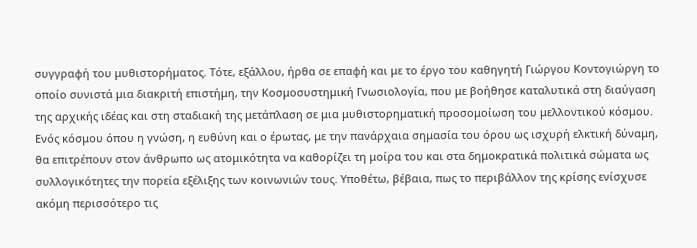συγγραφή του μυθιστορήματος. Τότε, εξάλλου, ήρθα σε επαφή και με το έργο του καθηγητή Γιώργου Κοντογιώργη το οποίο συνιστά μια διακριτή επιστήμη, την Κοσμοσυστημική Γνωσιολογία, που με βοήθησε καταλυτικά στη διαύγαση της αρχικής ιδέας και στη σταδιακή της μετάπλαση σε μια μυθιστορηματική προσομοίωση του μελλοντικού κόσμου. Ενός κόσμου όπου η γνώση, η ευθύνη και ο έρωτας, με την πανάρχαια σημασία του όρου ως ισχυρή ελκτική δύναμη, θα επιτρέπουν στον άνθρωπο ως ατομικότητα να καθορίζει τη μοίρα του και στα δημοκρατικά πολιτικά σώματα ως συλλογικότητες την πορεία εξέλιξης των κοινωνιών τους. Υποθέτω, βέβαια, πως το περιβάλλον της κρίσης ενίσχυσε ακόμη περισσότερο τις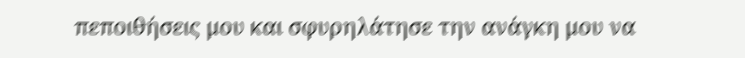πεποιθήσεις μου και σφυρηλάτησε την ανάγκη μου να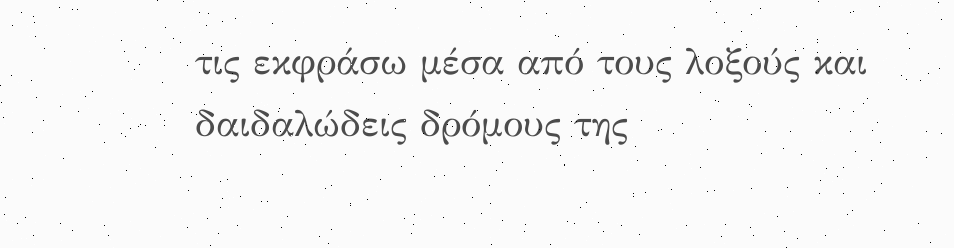τις εκφράσω μέσα από τους λοξούς και δαιδαλώδεις δρόμους της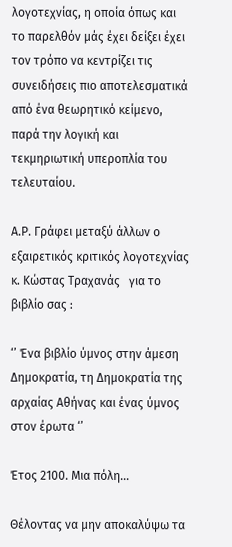λογοτεχνίας, η οποία όπως και το παρελθόν μάς έχει δείξει έχει τον τρόπο να κεντρίζει τις συνειδήσεις πιο αποτελεσματικά από ένα θεωρητικό κείμενο, παρά την λογική και τεκμηριωτική υπεροπλία του τελευταίου.

Α.Ρ. Γράφει μεταξύ άλλων ο εξαιρετικός κριτικός λογοτεχνίας κ. Κώστας Τραχανάς   για το βιβλίο σας :

‘’ Ένα βιβλίο ύμνος στην άμεση Δημοκρατία, τη Δημοκρατία της αρχαίας Αθήνας και ένας ύμνος στον έρωτα ‘’

Έτος 2100. Μια πόλη…

Θέλοντας να μην αποκαλύψω τα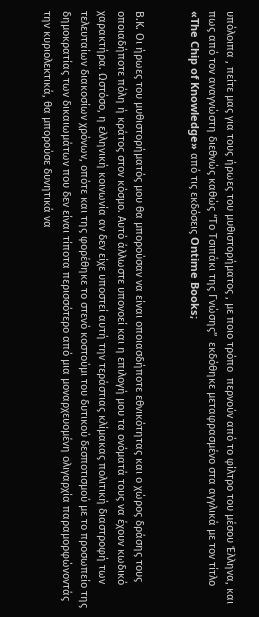υπόλοιπα , πείτε μας για τους ήρωες του μυθιστορήματος , με ποιο τρόπο  περνούν από το φίλτρο του μέσου Έλληνα, και πως από τον αναγνώστη διεθνώς καθώς “Το Τσιπάκι της Γνώσης”  εκδόθηκε μεταφρασμένο στα αγγλικά με τον τίτλο «The Chip of Knowledge» από τις εκδόσεις Ontime Books;


Β.Κ. Οι ήρωες του μυθιστορήματός μου θα μπορούσαν να είναι οποιασδήποτε εθνικότητας και ο χώρος δράσης τους οποιαδήποτε πόλη ή κράτος στον κόσμο. Αυτό άλλωστε υπονοεί και η επιλογή μου τα ονόματά τους να έχουν κωδικό χαρακτήρα. Ωστόσο, η ελληνική κοινωνία αν δεν είχε υποστεί αυτή την τεράστιας κλίμακας πολιτική διαστροφή των τελευταίων διακοσίων χρόνων, οπότε και της φορέθηκε το στενό κοστούμι του δυτικού δεσποτισμού με το προσωπείο της δημοκρατίας των δικαιωμάτων που δεν είναι τίποτα περισσότερο από μια μοναρχευομένη ολιγαρχία παραμορφώνοντάς την κυριολεκτικά, θα μπορούσε δυνητικά να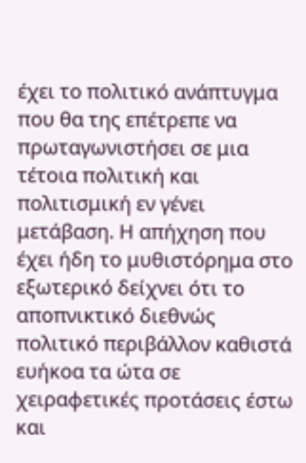έχει το πολιτικό ανάπτυγμα που θα της επέτρεπε να πρωταγωνιστήσει σε μια τέτοια πολιτική και πολιτισμική εν γένει μετάβαση. Η απήχηση που έχει ήδη το μυθιστόρημα στο εξωτερικό δείχνει ότι το αποπνικτικό διεθνώς πολιτικό περιβάλλον καθιστά ευήκοα τα ώτα σε χειραφετικές προτάσεις έστω και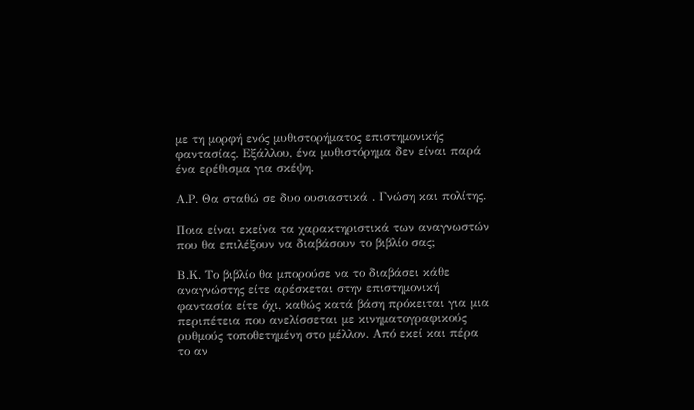με τη μορφή ενός μυθιστορήματος επιστημονικής φαντασίας. Εξάλλου, ένα μυθιστόρημα δεν είναι παρά ένα ερέθισμα για σκέψη.

Α.Ρ. Θα σταθώ σε δυο ουσιαστικά . Γνώση και πολίτης.

Ποια είναι εκείνα τα χαρακτηριστικά των αναγνωστών που θα επιλέξουν να διαβάσουν το βιβλίο σας;

Β.Κ. Το βιβλίο θα μπορούσε να το διαβάσει κάθε αναγνώστης είτε αρέσκεται στην επιστημονική φαντασία είτε όχι, καθώς κατά βάση πρόκειται για μια περιπέτεια που ανελίσσεται με κινηματογραφικούς ρυθμούς τοποθετημένη στο μέλλον. Από εκεί και πέρα το αν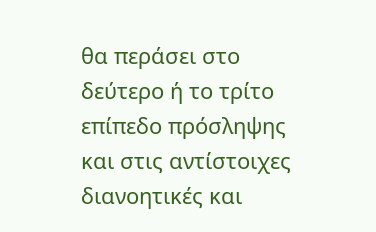θα περάσει στο δεύτερο ή το τρίτο επίπεδο πρόσληψης και στις αντίστοιχες διανοητικές και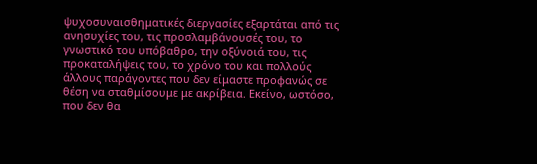ψυχοσυναισθηματικές διεργασίες εξαρτάται από τις ανησυχίες του, τις προσλαμβάνουσές του, το γνωστικό του υπόβαθρο, την οξύνοιά του, τις προκαταλήψεις του, το χρόνο του και πολλούς άλλους παράγοντες που δεν είμαστε προφανώς σε θέση να σταθμίσουμε με ακρίβεια. Εκείνο, ωστόσο,  που δεν θα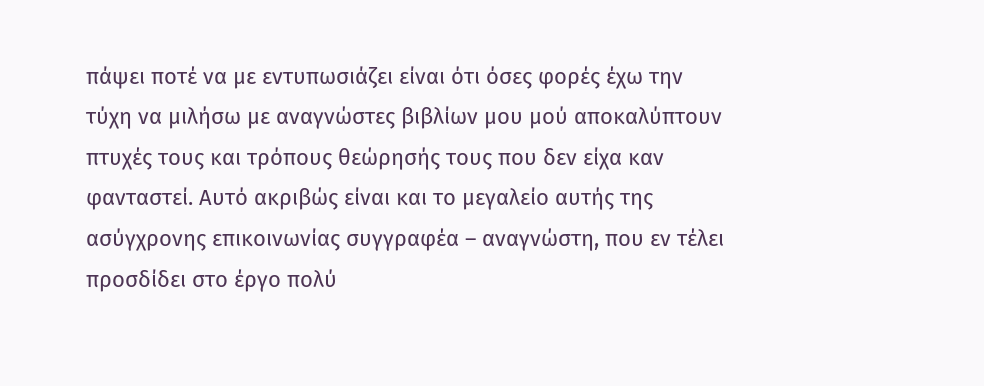πάψει ποτέ να με εντυπωσιάζει είναι ότι όσες φορές έχω την τύχη να μιλήσω με αναγνώστες βιβλίων μου μού αποκαλύπτουν πτυχές τους και τρόπους θεώρησής τους που δεν είχα καν φανταστεί. Αυτό ακριβώς είναι και το μεγαλείο αυτής της ασύγχρονης επικοινωνίας συγγραφέα – αναγνώστη, που εν τέλει προσδίδει στο έργο πολύ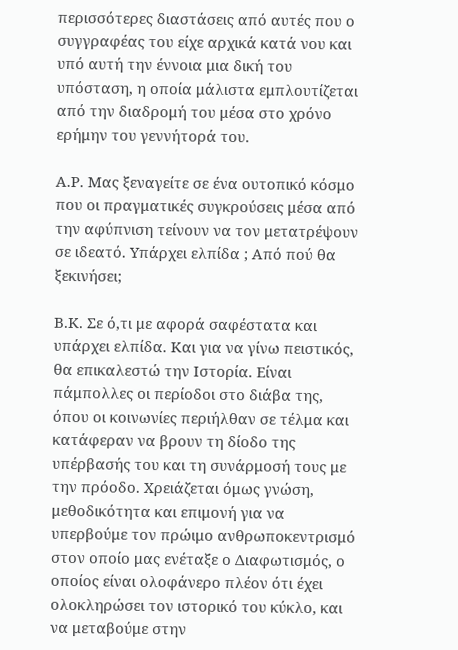περισσότερες διαστάσεις από αυτές που ο συγγραφέας του είχε αρχικά κατά νου και υπό αυτή την έννοια μια δική του υπόσταση, η οποία μάλιστα εμπλουτίζεται από την διαδρομή του μέσα στο χρόνο ερήμην του γεννήτορά του.

Α.Ρ. Μας ξεναγείτε σε ένα ουτοπικό κόσμο  που οι πραγματικές συγκρούσεις μέσα από την αφύπνιση τείνουν να τον μετατρέψουν σε ιδεατό. Υπάρχει ελπίδα ; Από πού θα ξεκινήσει;

Β.Κ. Σε ό,τι με αφορά σαφέστατα και υπάρχει ελπίδα. Και για να γίνω πειστικός, θα επικαλεστώ την Ιστορία. Είναι πάμπολλες οι περίοδοι στο διάβα της, όπου οι κοινωνίες περιήλθαν σε τέλμα και κατάφεραν να βρουν τη δίοδο της υπέρβασής του και τη συνάρμοσή τους με την πρόοδο. Χρειάζεται όμως γνώση, μεθοδικότητα και επιμονή για να υπερβούμε τον πρώιμο ανθρωποκεντρισμό στον οποίο μας ενέταξε ο Διαφωτισμός, ο οποίος είναι ολοφάνερο πλέον ότι έχει ολοκληρώσει τον ιστορικό του κύκλο, και να μεταβούμε στην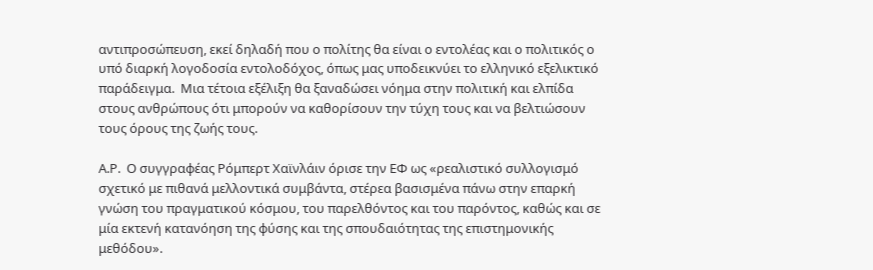αντιπροσώπευση, εκεί δηλαδή που ο πολίτης θα είναι ο εντολέας και ο πολιτικός ο υπό διαρκή λογοδοσία εντολοδόχος, όπως μας υποδεικνύει το ελληνικό εξελικτικό παράδειγμα.  Μια τέτοια εξέλιξη θα ξαναδώσει νόημα στην πολιτική και ελπίδα στους ανθρώπους ότι μπορούν να καθορίσουν την τύχη τους και να βελτιώσουν τους όρους της ζωής τους.

Α.Ρ.  Ο συγγραφέας Ρόμπερτ Χαϊνλάιν όρισε την ΕΦ ως «ρεαλιστικό συλλογισμό σχετικό με πιθανά μελλοντικά συμβάντα, στέρεα βασισμένα πάνω στην επαρκή γνώση του πραγματικού κόσμου, του παρελθόντος και του παρόντος, καθώς και σε μία εκτενή κατανόηση της φύσης και της σπουδαιότητας της επιστημονικής μεθόδου».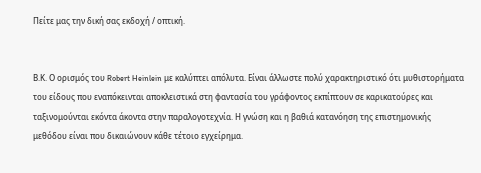Πείτε μας την δική σας εκδοχή / οπτική.


Β.Κ. Ο ορισμός του Robert Heinlein με καλύπτει απόλυτα. Είναι άλλωστε πολύ χαρακτηριστικό ότι μυθιστορήματα του είδους που εναπόκεινται αποκλειστικά στη φαντασία του γράφοντος εκπίπτουν σε καρικατούρες και ταξινομούνται εκόντα άκοντα στην παραλογοτεχνία. Η γνώση και η βαθιά κατανόηση της επιστημονικής μεθόδου είναι που δικαιώνουν κάθε τέτοιο εγχείρημα.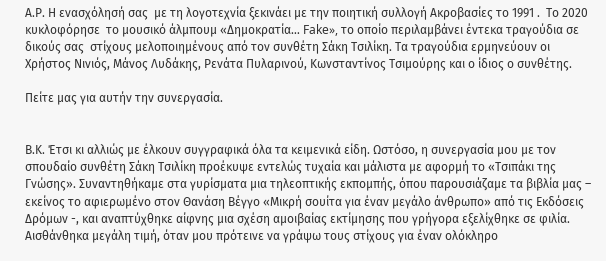Α.Ρ. Η ενασχόλησή σας  με τη λογοτεχνία ξεκινάει με την ποιητική συλλογή Ακροβασίες το 1991 .  Το 2020 κυκλοφόρησε  το μουσικό άλμπουμ «Δημοκρατία… Fake», το οποίο περιλαμβάνει έντεκα τραγούδια σε δικούς σας  στίχους μελοποιημένους από τον συνθέτη Σάκη Τσιλίκη. Τα τραγούδια ερμηνεύουν οι Χρήστος Νινιός, Μάνος Λυδάκης, Ρενάτα Πυλαρινού, Κωνσταντίνος Τσιμούρης και ο ίδιος ο συνθέτης.

Πείτε μας για αυτήν την συνεργασία.


Β.Κ. Έτσι κι αλλιώς με έλκουν συγγραφικά όλα τα κειμενικά είδη. Ωστόσο, η συνεργασία μου με τον σπουδαίο συνθέτη Σάκη Τσιλίκη προέκυψε εντελώς τυχαία και μάλιστα με αφορμή το «Τσιπάκι της Γνώσης». Συναντηθήκαμε στα γυρίσματα μια τηλεοπτικής εκπομπής, όπου παρουσιάζαμε τα βιβλία μας – εκείνος το αφιερωμένο στον Θανάση Βέγγο «Μικρή σουίτα για έναν μεγάλο άνθρωπο» από τις Εκδόσεις Δρόμων -, και αναπτύχθηκε αίφνης μια σχέση αμοιβαίας εκτίμησης που γρήγορα εξελίχθηκε σε φιλία. Αισθάνθηκα μεγάλη τιμή, όταν μου πρότεινε να γράψω τους στίχους για έναν ολόκληρο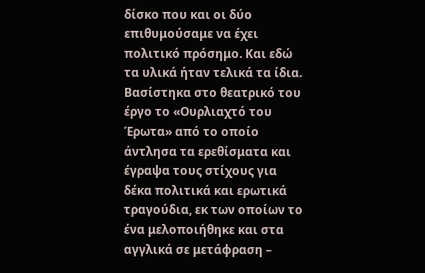δίσκο που και οι δύο επιθυμούσαμε να έχει πολιτικό πρόσημο. Και εδώ τα υλικά ήταν τελικά τα ίδια. Βασίστηκα στο θεατρικό του έργο το «Ουρλιαχτό του Έρωτα» από το οποίο άντλησα τα ερεθίσματα και έγραψα τους στίχους για δέκα πολιτικά και ερωτικά τραγούδια, εκ των οποίων το ένα μελοποιήθηκε και στα αγγλικά σε μετάφραση –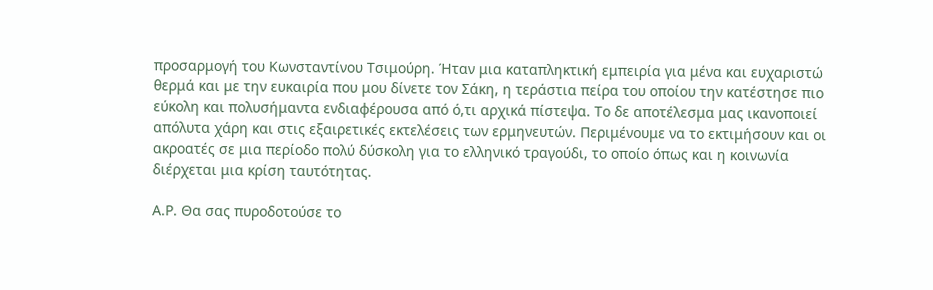προσαρμογή του Κωνσταντίνου Τσιμούρη. Ήταν μια καταπληκτική εμπειρία για μένα και ευχαριστώ θερμά και με την ευκαιρία που μου δίνετε τον Σάκη, η τεράστια πείρα του οποίου την κατέστησε πιο εύκολη και πολυσήμαντα ενδιαφέρουσα από ό,τι αρχικά πίστεψα. Το δε αποτέλεσμα μας ικανοποιεί απόλυτα χάρη και στις εξαιρετικές εκτελέσεις των ερμηνευτών. Περιμένουμε να το εκτιμήσουν και οι ακροατές σε μια περίοδο πολύ δύσκολη για το ελληνικό τραγούδι, το οποίο όπως και η κοινωνία διέρχεται μια κρίση ταυτότητας.

Α.Ρ. Θα σας πυροδοτούσε το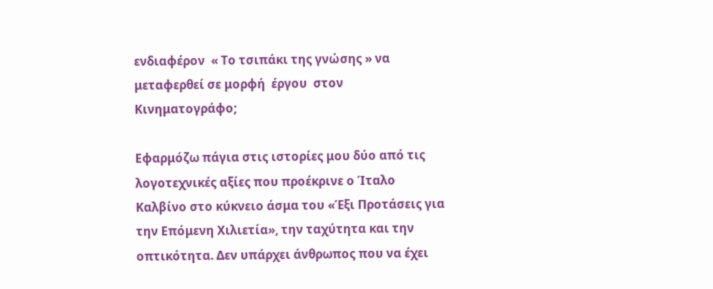ενδιαφέρον  « Το τσιπάκι της γνώσης » να μεταφερθεί σε μορφή  έργου  στον Κινηματογράφο;

Εφαρμόζω πάγια στις ιστορίες μου δύο από τις λογοτεχνικές αξίες που προέκρινε ο Ίταλο Καλβίνο στο κύκνειο άσμα του «Έξι Προτάσεις για την Επόμενη Χιλιετία», την ταχύτητα και την οπτικότητα. Δεν υπάρχει άνθρωπος που να έχει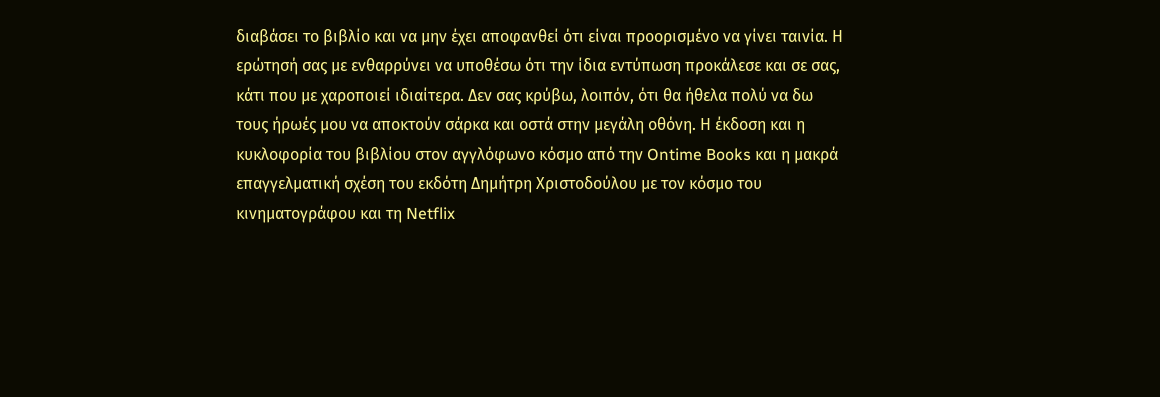διαβάσει το βιβλίο και να μην έχει αποφανθεί ότι είναι προορισμένο να γίνει ταινία. Η ερώτησή σας με ενθαρρύνει να υποθέσω ότι την ίδια εντύπωση προκάλεσε και σε σας, κάτι που με χαροποιεί ιδιαίτερα. Δεν σας κρύβω, λοιπόν, ότι θα ήθελα πολύ να δω τους ήρωές μου να αποκτούν σάρκα και οστά στην μεγάλη οθόνη. Η έκδοση και η κυκλοφορία του βιβλίου στον αγγλόφωνο κόσμο από την Ontime Books και η μακρά επαγγελματική σχέση του εκδότη Δημήτρη Χριστοδούλου με τον κόσμο του κινηματογράφου και τη Netflix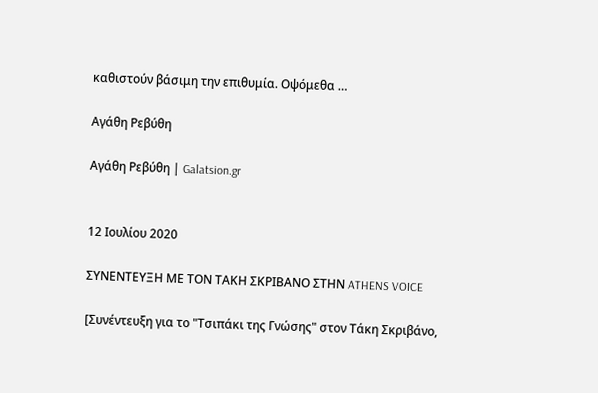καθιστούν βάσιμη την επιθυμία. Οψόμεθα …

Αγάθη Ρεβύθη

Αγάθη Ρεβύθη | Galatsion.gr


12 Ιουλίου 2020

ΣΥΝΕΝΤΕΥΞΗ ΜΕ ΤΟΝ ΤΑΚΗ ΣΚΡΙΒΑΝΟ ΣΤΗΝ ATHENS VOICE

[Συνέντευξη για το "Τσιπάκι της Γνώσης" στον Τάκη Σκριβάνο,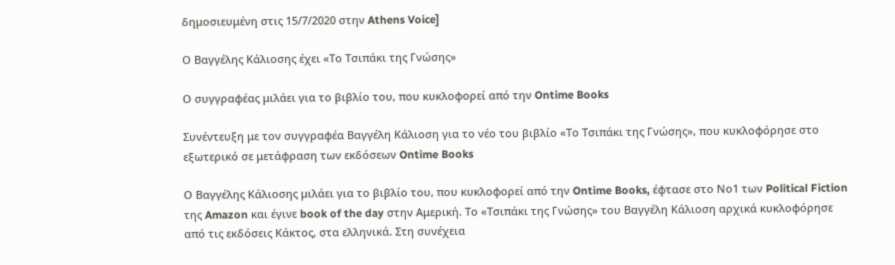δημοσιευμένη στις 15/7/2020 στην Athens Voice]

Ο Βαγγέλης Κάλιοσης έχει «Το Τσιπάκι της Γνώσης»

Ο συγγραφέας μιλάει για το βιβλίο του, που κυκλοφορεί από την Ontime Books

Συνέντευξη με τον συγγραφέα Βαγγέλη Κάλιοση για το νέο του βιβλίο «Το Τσιπάκι της Γνώσης», που κυκλοφόρησε στο εξωτερικό σε μετάφραση των εκδόσεων Ontime Books

Ο Βαγγέλης Κάλιοσης μιλάει για το βιβλίο του, που κυκλοφορεί από την Ontime Books, έφτασε στο Νο1 των Political Fiction της Amazon και έγινε book of the day στην Αμερική. Το «Τσιπάκι της Γνώσης» του Βαγγέλη Κάλιοση αρχικά κυκλοφόρησε από τις εκδόσεις Κάκτος, στα ελληνικά. Στη συνέχεια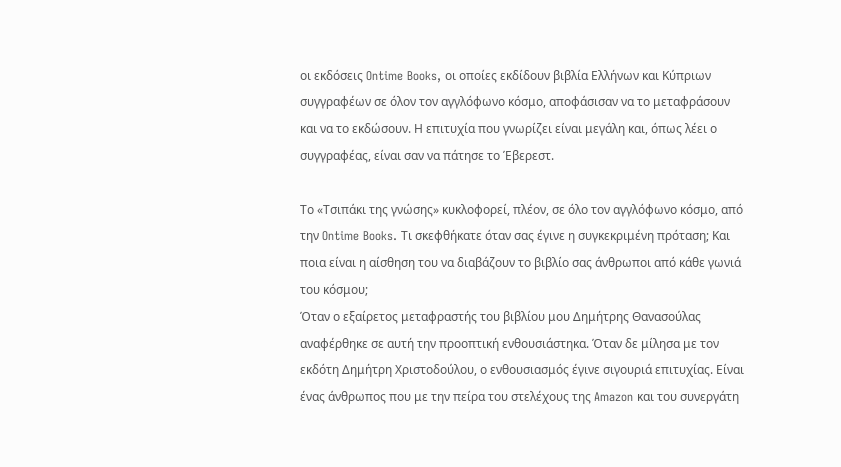οι εκδόσεις Ontime Books, οι οποίες εκδίδουν βιβλία Ελλήνων και Κύπριων συγγραφέων σε όλον τον αγγλόφωνο κόσμο, αποφάσισαν να το μεταφράσουν και να το εκδώσουν. Η επιτυχία που γνωρίζει είναι μεγάλη και, όπως λέει ο συγγραφέας, είναι σαν να πάτησε το Έβερεστ.

Το «Τσιπάκι της γνώσης» κυκλοφορεί, πλέον, σε όλο τον αγγλόφωνο κόσμο, από την Ontime Books. Τι σκεφθήκατε όταν σας έγινε η συγκεκριμένη πρόταση; Και ποια είναι η αίσθηση του να διαβάζουν το βιβλίο σας άνθρωποι από κάθε γωνιά του κόσμου;
Όταν ο εξαίρετος μεταφραστής του βιβλίου μου Δημήτρης Θανασούλας αναφέρθηκε σε αυτή την προοπτική ενθουσιάστηκα. Όταν δε μίλησα με τον εκδότη Δημήτρη Χριστοδούλου, ο ενθουσιασμός έγινε σιγουριά επιτυχίας. Είναι ένας άνθρωπος που με την πείρα του στελέχους της Amazon και του συνεργάτη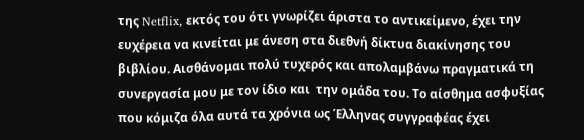της Netflix, εκτός του ότι γνωρίζει άριστα το αντικείμενο, έχει την ευχέρεια να κινείται με άνεση στα διεθνή δίκτυα διακίνησης του βιβλίου. Αισθάνομαι πολύ τυχερός και απολαμβάνω πραγματικά τη συνεργασία μου με τον ίδιο και  την ομάδα του. Το αίσθημα ασφυξίας που κόμιζα όλα αυτά τα χρόνια ως Έλληνας συγγραφέας έχει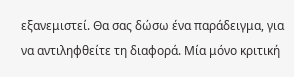εξανεμιστεί. Θα σας δώσω ένα παράδειγμα, για να αντιληφθείτε τη διαφορά. Μία μόνο κριτική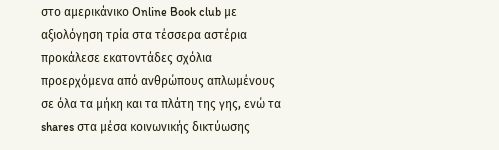στο αμερικάνικο Online Book club με αξιολόγηση τρία στα τέσσερα αστέρια προκάλεσε εκατοντάδες σχόλια προερχόμενα από ανθρώπους απλωμένους σε όλα τα μήκη και τα πλάτη της γης, ενώ τα shares στα μέσα κοινωνικής δικτύωσης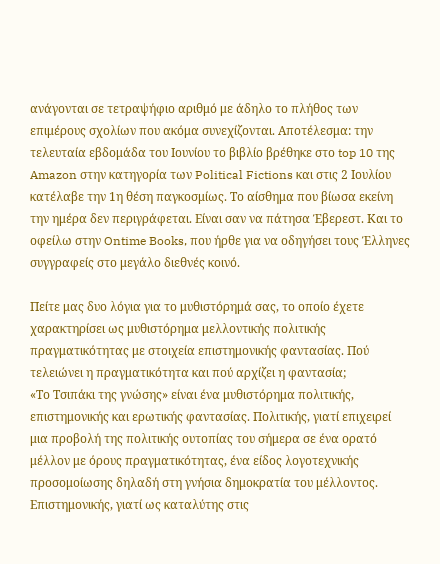ανάγονται σε τετραψήφιο αριθμό με άδηλο το πλήθος των επιμέρους σχολίων που ακόμα συνεχίζονται. Αποτέλεσμα: την τελευταία εβδομάδα του Ιουνίου το βιβλίο βρέθηκε στο top 10 της Amazon στην κατηγορία των Political Fictions και στις 2 Ιουλίου κατέλαβε την 1η θέση παγκοσμίως. Το αίσθημα που βίωσα εκείνη την ημέρα δεν περιγράφεται. Είναι σαν να πάτησα Έβερεστ. Και το οφείλω στην Ontime Books, που ήρθε για να οδηγήσει τους Έλληνες συγγραφείς στο μεγάλο διεθνές κοινό.

Πείτε μας δυο λόγια για το μυθιστόρημά σας, το οποίο έχετε χαρακτηρίσει ως μυθιστόρημα μελλοντικής πολιτικής πραγματικότητας με στοιχεία επιστημονικής φαντασίας. Πού τελειώνει η πραγματικότητα και πού αρχίζει η φαντασία;
«Το Τσιπάκι της γνώσης» είναι ένα μυθιστόρημα πολιτικής, επιστημονικής και ερωτικής φαντασίας. Πολιτικής, γιατί επιχειρεί μια προβολή της πολιτικής ουτοπίας του σήμερα σε ένα ορατό μέλλον με όρους πραγματικότητας, ένα είδος λογοτεχνικής προσομοίωσης δηλαδή στη γνήσια δημοκρατία του μέλλοντος. Επιστημονικής, γιατί ως καταλύτης στις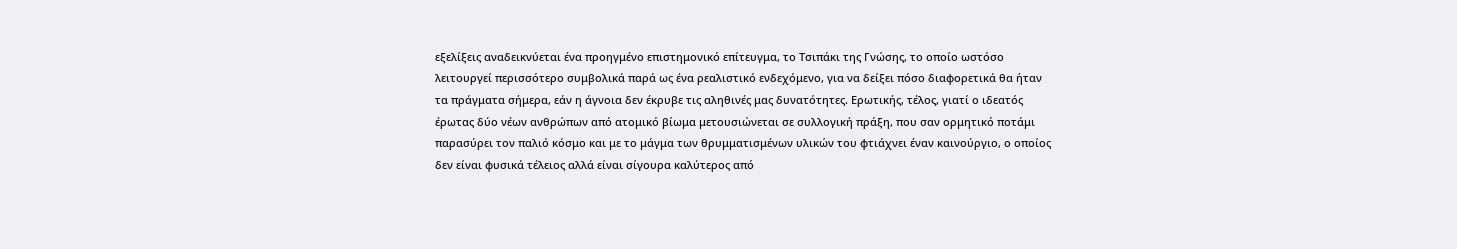εξελίξεις αναδεικνύεται ένα προηγμένο επιστημονικό επίτευγμα, το Τσιπάκι της Γνώσης, το οποίο ωστόσο λειτουργεί περισσότερο συμβολικά παρά ως ένα ρεαλιστικό ενδεχόμενο, για να δείξει πόσο διαφορετικά θα ήταν τα πράγματα σήμερα, εάν η άγνοια δεν έκρυβε τις αληθινές μας δυνατότητες. Ερωτικής, τέλος, γιατί ο ιδεατός έρωτας δύο νέων ανθρώπων από ατομικό βίωμα μετουσιώνεται σε συλλογική πράξη, που σαν ορμητικό ποτάμι παρασύρει τον παλιό κόσμο και με το μάγμα των θρυμματισμένων υλικών του φτιάχνει έναν καινούργιο, ο οποίος δεν είναι φυσικά τέλειος αλλά είναι σίγουρα καλύτερος από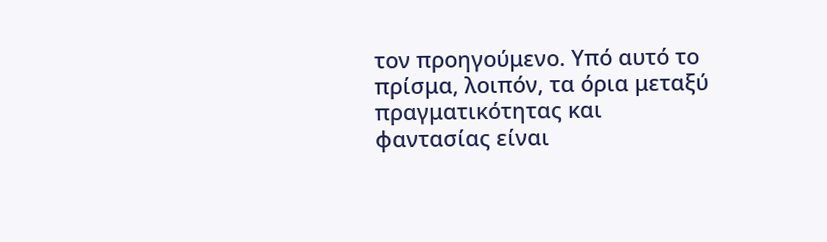τον προηγούμενο. Υπό αυτό το πρίσμα, λοιπόν, τα όρια μεταξύ πραγματικότητας και φαντασίας είναι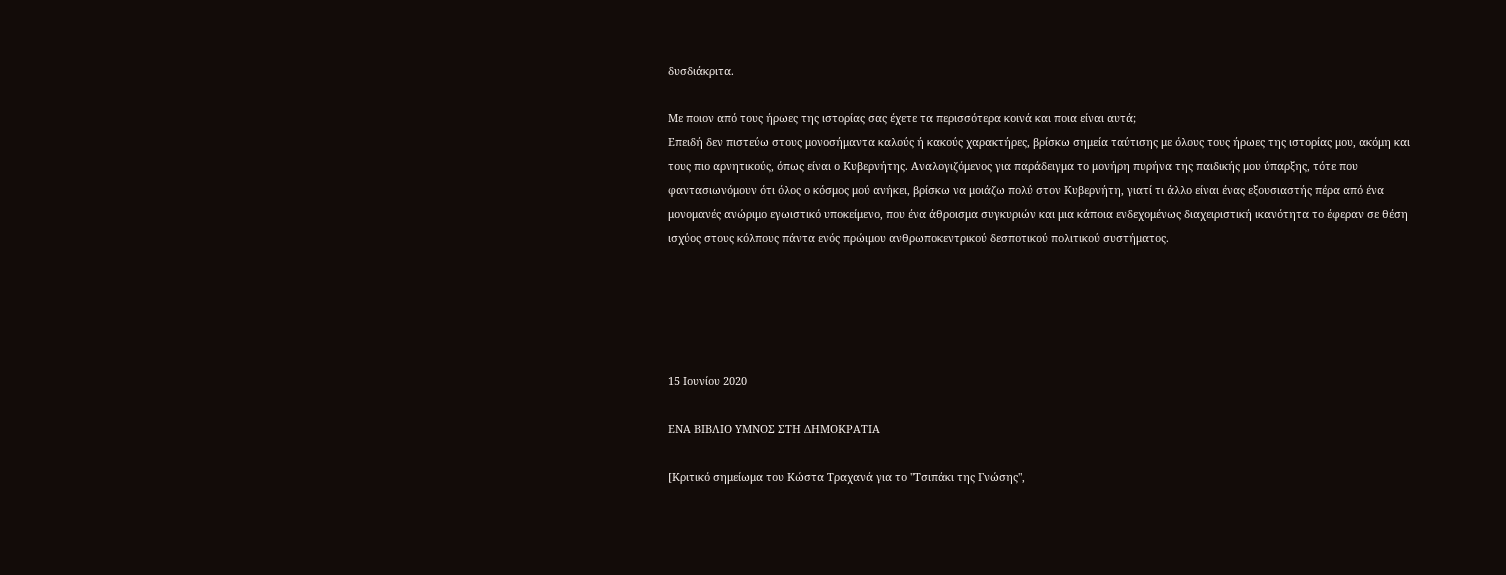δυσδιάκριτα.

Με ποιον από τους ήρωες της ιστορίας σας έχετε τα περισσότερα κοινά και ποια είναι αυτά;
Επειδή δεν πιστεύω στους μονοσήμαντα καλούς ή κακούς χαρακτήρες, βρίσκω σημεία ταύτισης με όλους τους ήρωες της ιστορίας μου, ακόμη και τους πιο αρνητικούς, όπως είναι ο Κυβερνήτης. Αναλογιζόμενος για παράδειγμα το μονήρη πυρήνα της παιδικής μου ύπαρξης, τότε που φαντασιωνόμουν ότι όλος ο κόσμος μού ανήκει, βρίσκω να μοιάζω πολύ στον Κυβερνήτη, γιατί τι άλλο είναι ένας εξουσιαστής πέρα από ένα μονομανές ανώριμο εγωιστικό υποκείμενο, που ένα άθροισμα συγκυριών και μια κάποια ενδεχομένως διαχειριστική ικανότητα το έφεραν σε θέση ισχύος στους κόλπους πάντα ενός πρώιμου ανθρωποκεντρικού δεσποτικού πολιτικού συστήματος.





15 Ιουνίου 2020

ΕΝΑ ΒΙΒΛΙΟ ΥΜΝΟΣ ΣΤΗ ΔΗΜΟΚΡΑΤΙΑ

[Κριτικό σημείωμα του Κώστα Τραχανά για το "Τσιπάκι της Γνώσης",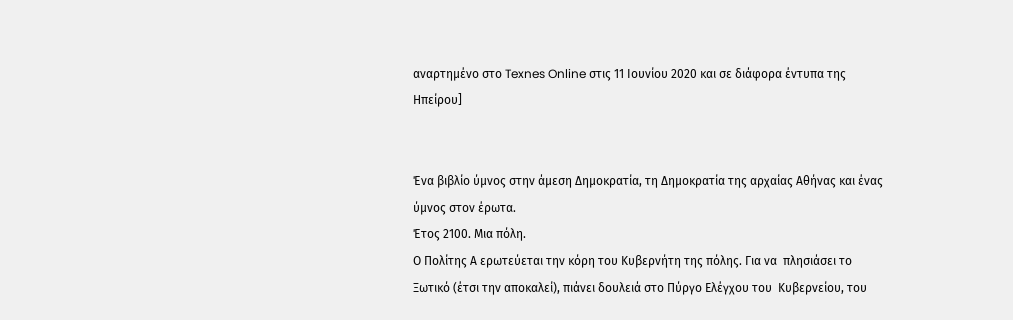αναρτημένο στο Texnes Online στις 11 Ιουνίου 2020 και σε διάφορα έντυπα της Ηπείρου]


Ένα βιβλίο ύμνος στην άμεση Δημοκρατία, τη Δημοκρατία της αρχαίας Αθήνας και ένας ύμνος στον έρωτα.
Έτος 2100. Μια πόλη.
Ο Πολίτης Α ερωτεύεται την κόρη του Κυβερνήτη της πόλης. Για να  πλησιάσει το Ξωτικό (έτσι την αποκαλεί), πιάνει δουλειά στο Πύργο Ελέγχου του  Κυβερνείου, του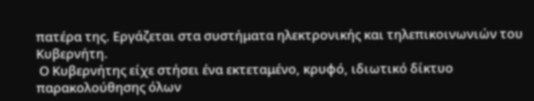πατέρα της. Εργάζεται στα συστήματα ηλεκτρονικής και τηλεπικοινωνιών του Κυβερνήτη.
 Ο Κυβερνήτης είχε στήσει ένα εκτεταμένο, κρυφό, ιδιωτικό δίκτυο παρακολούθησης όλων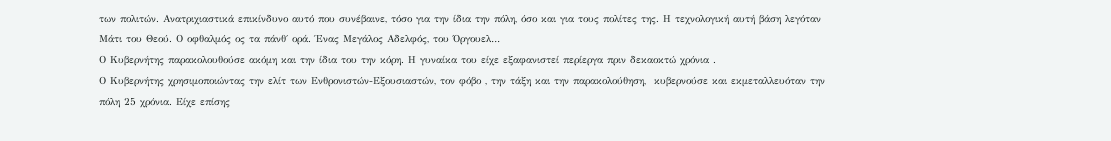των πολιτών. Ανατριχιαστικά επικίνδυνο αυτό που συνέβαινε, τόσο για την ίδια την πόλη, όσο και για τους πολίτες της. Η τεχνολογική αυτή βάση λεγόταν Μάτι του Θεού. Ο οφθαλμός ος τα πάνθ΄ ορά. Ένας Μεγάλος Αδελφός, του Όργουελ…
Ο Κυβερνήτης παρακολουθούσε ακόμη και την ίδια του την κόρη. Η γυναίκα του είχε εξαφανιστεί περίεργα πριν δεκαοκτώ χρόνια .
Ο Κυβερνήτης χρησιμοποιώντας την ελίτ των Ενθρονιστών-Εξουσιαστών, τον φόβο , την τάξη και την παρακολούθηση,  κυβερνούσε και εκμεταλλευόταν την πόλη 25 χρόνια. Είχε επίσης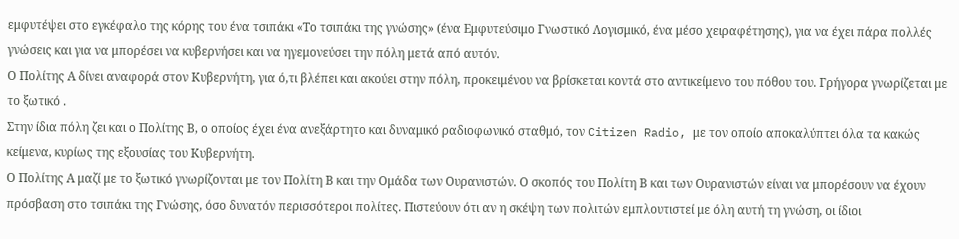εμφυτέψει στο εγκέφαλο της κόρης του ένα τσιπάκι «Το τσιπάκι της γνώσης» (ένα Εμφυτεύσιμο Γνωστικό Λογισμικό, ένα μέσο χειραφέτησης), για να έχει πάρα πολλές γνώσεις και για να μπορέσει να κυβερνήσει και να ηγεμονεύσει την πόλη μετά από αυτόν.
Ο Πολίτης Α δίνει αναφορά στον Κυβερνήτη, για ό,τι βλέπει και ακούει στην πόλη, προκειμένου να βρίσκεται κοντά στο αντικείμενο του πόθου του. Γρήγορα γνωρίζεται με το ξωτικό .
Στην ίδια πόλη ζει και ο Πολίτης Β, ο οποίος έχει ένα ανεξάρτητο και δυναμικό ραδιοφωνικό σταθμό, τον Citizen Radio, με τον οποίο αποκαλύπτει όλα τα κακώς κείμενα, κυρίως της εξουσίας του Κυβερνήτη.
Ο Πολίτης Α μαζί με το ξωτικό γνωρίζονται με τον Πολίτη Β και την Ομάδα των Ουρανιστών. Ο σκοπός του Πολίτη Β και των Ουρανιστών είναι να μπορέσουν να έχουν πρόσβαση στο τσιπάκι της Γνώσης, όσο δυνατόν περισσότεροι πολίτες. Πιστεύουν ότι αν η σκέψη των πολιτών εμπλουτιστεί με όλη αυτή τη γνώση, οι ίδιοι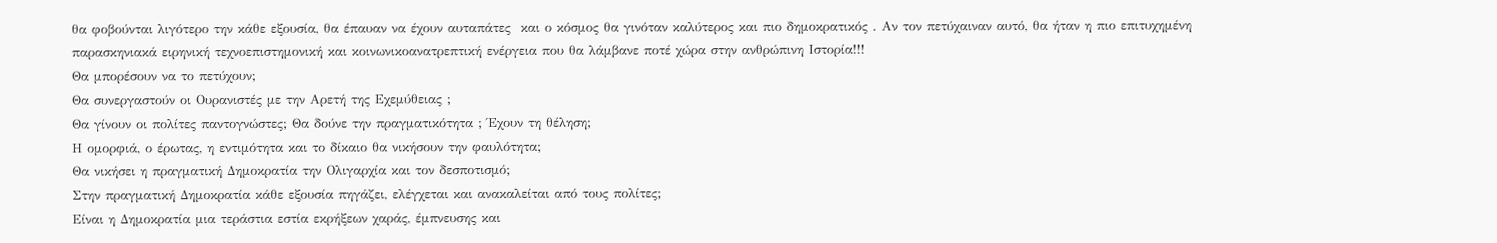θα φοβούνται λιγότερο την κάθε εξουσία, θα έπαυαν να έχουν αυταπάτες  και ο κόσμος θα γινόταν καλύτερος και πιο δημοκρατικός . Αν τον πετύχαιναν αυτό, θα ήταν η πιο επιτυχημένη παρασκηνιακά ειρηνική τεχνοεπιστημονική και κοινωνικοανατρεπτική ενέργεια που θα λάμβανε ποτέ χώρα στην ανθρώπινη Ιστορία!!!
Θα μπορέσουν να το πετύχουν;
Θα συνεργαστούν οι Ουρανιστές με την Αρετή της Εχεμύθειας ;
Θα γίνουν οι πολίτες παντογνώστες; Θα δούνε την πραγματικότητα ; Έχουν τη θέληση;
Η ομορφιά, ο έρωτας, η εντιμότητα και το δίκαιο θα νικήσουν την φαυλότητα;
Θα νικήσει η πραγματική Δημοκρατία την Ολιγαρχία και τον δεσποτισμό;
Στην πραγματική Δημοκρατία κάθε εξουσία πηγάζει, ελέγχεται και ανακαλείται από τους πολίτες;
Είναι η Δημοκρατία μια τεράστια εστία εκρήξεων χαράς, έμπνευσης και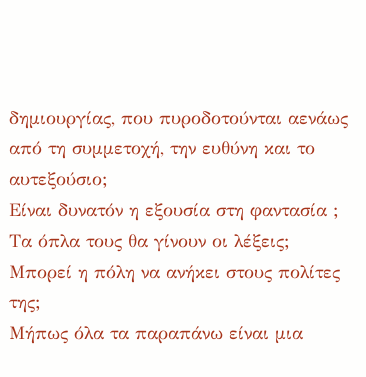δημιουργίας, που πυροδοτούνται αενάως από τη συμμετοχή, την ευθύνη και το αυτεξούσιο;
Είναι δυνατόν η εξουσία στη φαντασία ;
Τα όπλα τους θα γίνουν οι λέξεις;
Μπορεί η πόλη να ανήκει στους πολίτες της;
Μήπως όλα τα παραπάνω είναι μια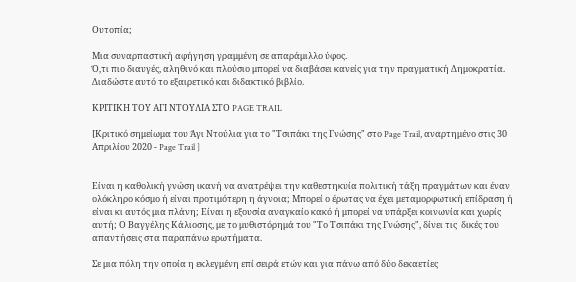Ουτοπία;

Μια συναρπαστική αφήγηση γραμμένη σε απαράμιλλο ύφος.
Ό,τι πιο διαυγές, αληθινό και πλούσιο μπορεί να διαβάσει κανείς για την πραγματική Δημοκρατία.
Διαδώστε αυτό το εξαιρετικό και διδακτικό βιβλίο.

ΚΡΙΤΙΚΗ ΤΟΥ ΑΓΙ ΝΤΟΥΛΙΑ ΣΤΟ PAGE TRAIL

[Κριτικό σημείωμα του Άγι Ντούλια για το "Τσιπάκι της Γνώσης" στο Page Trail, αναρτημένο στις 30 Απριλίου 2020 - Page Trail ]


Είναι η καθολική γνώση ικανή να ανατρέψει την καθεστηκυία πολιτική τάξη πραγμάτων και έναν ολόκληρο κόσμο ή είναι προτιμότερη η άγνοια; Μπορεί ο έρωτας να έχει μεταμορφωτική επίδραση ή είναι κι αυτός μια πλάνη; Είναι η εξουσία αναγκαίο κακό ή μπορεί να υπάρξει κοινωνία και χωρίς αυτή; Ο Βαγγέλης Κάλιοσης, με το μυθιστόρημά του "Το Τσιπάκι της Γνώσης", δίνει τις  δικές του απαντήσεις στα παραπάνω ερωτήματα.

Σε μια πόλη την οποία η εκλεγμένη επί σειρά ετών και για πάνω από δύο δεκαετίες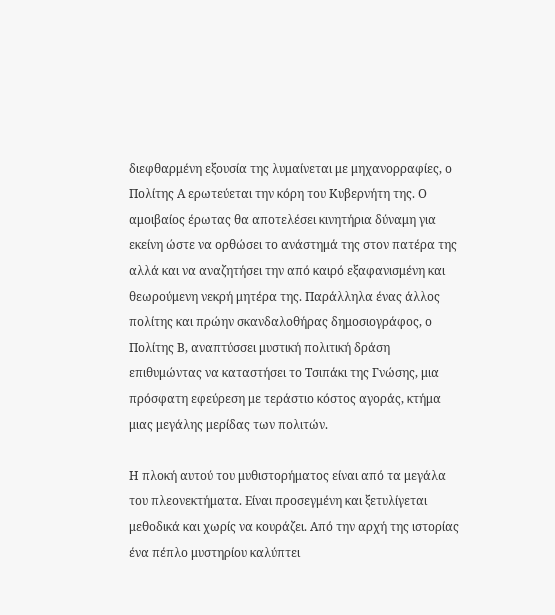διεφθαρμένη εξουσία της λυμαίνεται με μηχανορραφίες, ο Πολίτης Α ερωτεύεται την κόρη του Κυβερνήτη της. Ο αμοιβαίος έρωτας θα αποτελέσει κινητήρια δύναμη για εκείνη ώστε να ορθώσει το ανάστημά της στον πατέρα της αλλά και να αναζητήσει την από καιρό εξαφανισμένη και θεωρούμενη νεκρή μητέρα της. Παράλληλα ένας άλλος πολίτης και πρώην σκανδαλοθήρας δημοσιογράφος, ο Πολίτης Β, αναπτύσσει μυστική πολιτική δράση επιθυμώντας να καταστήσει το Τσιπάκι της Γνώσης, μια πρόσφατη εφεύρεση με τεράστιο κόστος αγοράς, κτήμα μιας μεγάλης μερίδας των πολιτών.

Η πλοκή αυτού του μυθιστορήματος είναι από τα μεγάλα του πλεονεκτήματα. Είναι προσεγμένη και ξετυλίγεται μεθοδικά και χωρίς να κουράζει. Από την αρχή της ιστορίας ένα πέπλο μυστηρίου καλύπτει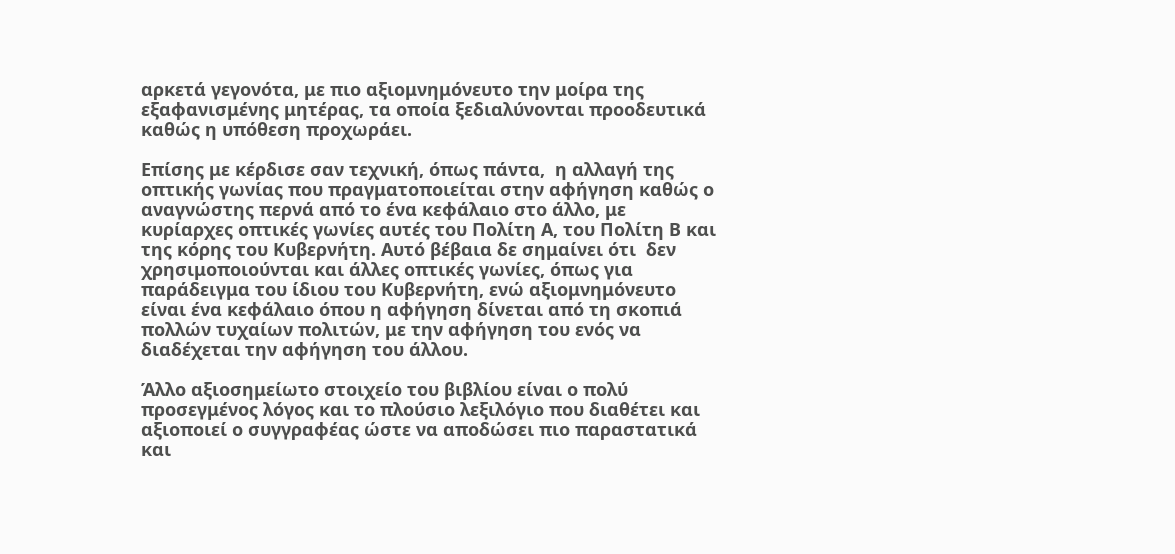αρκετά γεγονότα, με πιο αξιομνημόνευτο την μοίρα της εξαφανισμένης μητέρας, τα οποία ξεδιαλύνονται προοδευτικά καθώς η υπόθεση προχωράει.

Επίσης με κέρδισε σαν τεχνική, όπως πάντα,  η αλλαγή της οπτικής γωνίας που πραγματοποιείται στην αφήγηση καθώς ο αναγνώστης περνά από το ένα κεφάλαιο στο άλλο, με κυρίαρχες οπτικές γωνίες αυτές του Πολίτη Α, του Πολίτη Β και της κόρης του Κυβερνήτη. Αυτό βέβαια δε σημαίνει ότι  δεν χρησιμοποιούνται και άλλες οπτικές γωνίες, όπως για παράδειγμα του ίδιου του Κυβερνήτη, ενώ αξιομνημόνευτο είναι ένα κεφάλαιο όπου η αφήγηση δίνεται από τη σκοπιά πολλών τυχαίων πολιτών, με την αφήγηση του ενός να διαδέχεται την αφήγηση του άλλου.

Άλλο αξιοσημείωτο στοιχείο του βιβλίου είναι ο πολύ προσεγμένος λόγος και το πλούσιο λεξιλόγιο που διαθέτει και αξιοποιεί ο συγγραφέας ώστε να αποδώσει πιο παραστατικά και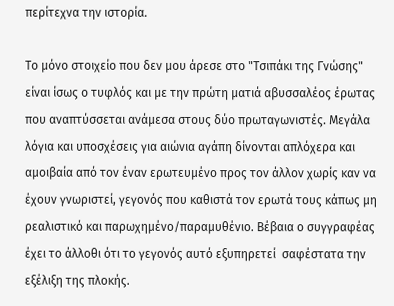περίτεχνα την ιστορία.

Το μόνο στοιχείο που δεν μου άρεσε στο "Τσιπάκι της Γνώσης" είναι ίσως ο τυφλός και με την πρώτη ματιά αβυσσαλέος έρωτας που αναπτύσσεται ανάμεσα στους δύο πρωταγωνιστές. Μεγάλα λόγια και υποσχέσεις για αιώνια αγάπη δίνονται απλόχερα και αμοιβαία από τον έναν ερωτευμένο προς τον άλλον χωρίς καν να έχουν γνωριστεί, γεγονός που καθιστά τον ερωτά τους κάπως μη ρεαλιστικό και παρωχημένο/παραμυθένιο. Βέβαια ο συγγραφέας έχει το άλλοθι ότι το γεγονός αυτό εξυπηρετεί  σαφέστατα την εξέλιξη της πλοκής.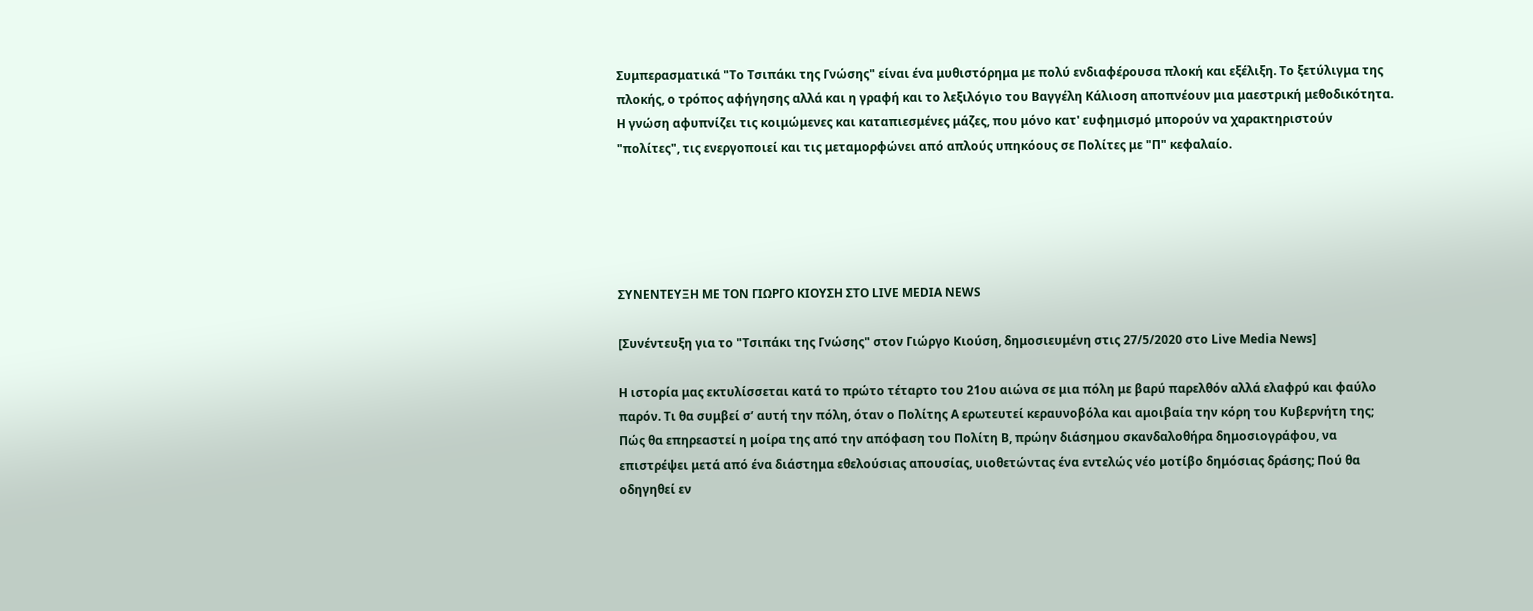Συμπερασματικά "Το Τσιπάκι της Γνώσης" είναι ένα μυθιστόρημα με πολύ ενδιαφέρουσα πλοκή και εξέλιξη. Το ξετύλιγμα της πλοκής, ο τρόπος αφήγησης αλλά και η γραφή και το λεξιλόγιο του Βαγγέλη Κάλιοση αποπνέουν μια μαεστρική μεθοδικότητα. Η γνώση αφυπνίζει τις κοιμώμενες και καταπιεσμένες μάζες, που μόνο κατ' ευφημισμό μπορούν να χαρακτηριστούν "πολίτες", τις ενεργοποιεί και τις μεταμορφώνει από απλούς υπηκόους σε Πολίτες με "Π" κεφαλαίο.





ΣΥΝΕΝΤΕΥΞΗ ΜΕ ΤΟΝ ΓΙΩΡΓΟ ΚΙΟΥΣΗ ΣΤΟ LIVE MEDIA NEWS

[Συνέντευξη για το "Τσιπάκι της Γνώσης" στον Γιώργο Κιούση, δημοσιευμένη στις 27/5/2020 στο Live Media News]

Η ιστορία μας εκτυλίσσεται κατά το πρώτο τέταρτο του 21ου αιώνα σε μια πόλη με βαρύ παρελθόν αλλά ελαφρύ και φαύλο παρόν. Τι θα συμβεί σ’ αυτή την πόλη, όταν ο Πολίτης Α ερωτευτεί κεραυνοβόλα και αμοιβαία την κόρη του Κυβερνήτη της; Πώς θα επηρεαστεί η μοίρα της από την απόφαση του Πολίτη Β, πρώην διάσημου σκανδαλοθήρα δημοσιογράφου, να επιστρέψει μετά από ένα διάστημα εθελούσιας απουσίας, υιοθετώντας ένα εντελώς νέο μοτίβο δημόσιας δράσης; Πού θα οδηγηθεί εν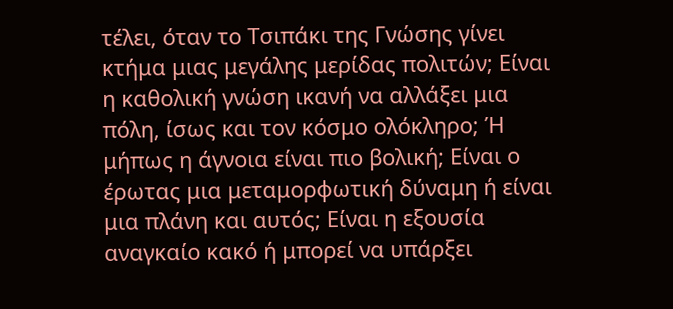τέλει, όταν το Τσιπάκι της Γνώσης γίνει κτήμα μιας μεγάλης μερίδας πολιτών; Είναι η καθολική γνώση ικανή να αλλάξει μια πόλη, ίσως και τον κόσμο ολόκληρο; Ή μήπως η άγνοια είναι πιο βολική; Είναι ο έρωτας μια μεταμορφωτική δύναμη ή είναι μια πλάνη και αυτός; Είναι η εξουσία αναγκαίο κακό ή μπορεί να υπάρξει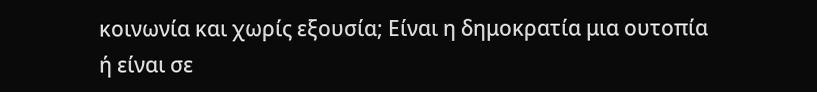κοινωνία και χωρίς εξουσία; Είναι η δημοκρατία μια ουτοπία ή είναι σε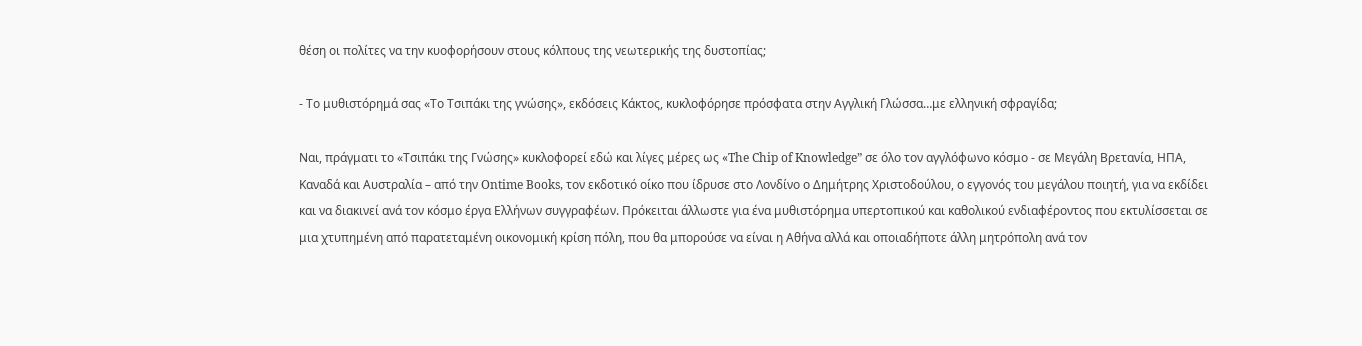θέση οι πολίτες να την κυοφορήσουν στους κόλπους της νεωτερικής της δυστοπίας;

- Το μυθιστόρημά σας «Το Τσιπάκι της γνώσης», εκδόσεις Κάκτος, κυκλοφόρησε πρόσφατα στην Αγγλική Γλώσσα…με ελληνική σφραγίδα;

Ναι, πράγματι το «Τσιπάκι της Γνώσης» κυκλοφορεί εδώ και λίγες μέρες ως «The Chip of Knowledge” σε όλο τον αγγλόφωνο κόσμο - σε Μεγάλη Βρετανία, ΗΠΑ, Καναδά και Αυστραλία – από την Ontime Books, τον εκδοτικό οίκο που ίδρυσε στο Λονδίνο ο Δημήτρης Χριστοδούλου, ο εγγονός του μεγάλου ποιητή, για να εκδίδει και να διακινεί ανά τον κόσμο έργα Ελλήνων συγγραφέων. Πρόκειται άλλωστε για ένα μυθιστόρημα υπερτοπικού και καθολικού ενδιαφέροντος που εκτυλίσσεται σε μια χτυπημένη από παρατεταμένη οικονομική κρίση πόλη, που θα μπορούσε να είναι η Αθήνα αλλά και οποιαδήποτε άλλη μητρόπολη ανά τον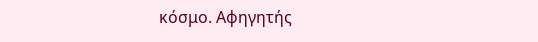κόσμο. Αφηγητής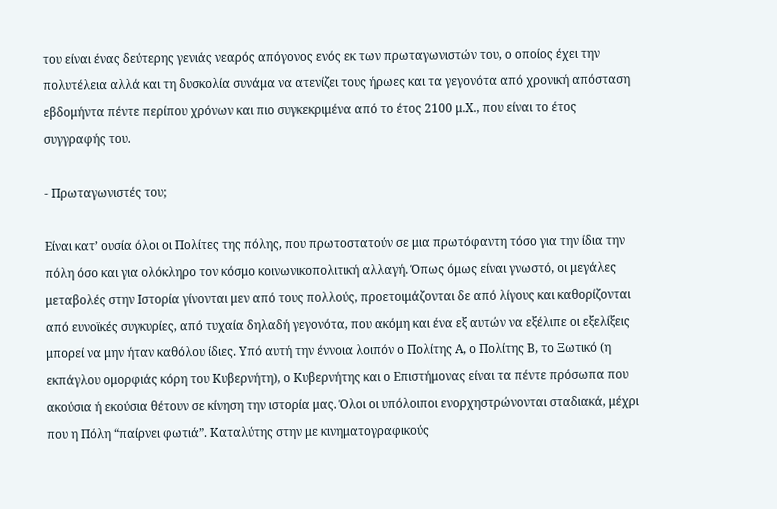του είναι ένας δεύτερης γενιάς νεαρός απόγονος ενός εκ των πρωταγωνιστών του, ο οποίος έχει την πολυτέλεια αλλά και τη δυσκολία συνάμα να ατενίζει τους ήρωες και τα γεγονότα από χρονική απόσταση εβδομήντα πέντε περίπου χρόνων και πιο συγκεκριμένα από το έτος 2100 μ.Χ., που είναι το έτος συγγραφής του.

- Πρωταγωνιστές του;

Είναι κατ’ ουσία όλοι οι Πολίτες της πόλης, που πρωτοστατούν σε μια πρωτόφαντη τόσο για την ίδια την πόλη όσο και για ολόκληρο τον κόσμο κοινωνικοπολιτική αλλαγή. Όπως όμως είναι γνωστό, οι μεγάλες μεταβολές στην Ιστορία γίνονται μεν από τους πολλούς, προετοιμάζονται δε από λίγους και καθορίζονται από ευνοϊκές συγκυρίες, από τυχαία δηλαδή γεγονότα, που ακόμη και ένα εξ αυτών να εξέλιπε οι εξελίξεις μπορεί να μην ήταν καθόλου ίδιες. Υπό αυτή την έννοια λοιπόν ο Πολίτης Α, ο Πολίτης Β, το Ξωτικό (η εκπάγλου ομορφιάς κόρη του Κυβερνήτη), ο Κυβερνήτης και ο Επιστήμονας είναι τα πέντε πρόσωπα που ακούσια ή εκούσια θέτουν σε κίνηση την ιστορία μας. Όλοι οι υπόλοιποι ενορχηστρώνονται σταδιακά, μέχρι που η Πόλη “παίρνει φωτιά”. Καταλύτης στην με κινηματογραφικούς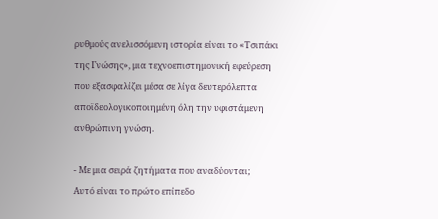ρυθμούς ανελισσόμενη ιστορία είναι το «Τσιπάκι της Γνώσης», μια τεχνοεπιστημονική εφεύρεση που εξασφαλίζει μέσα σε λίγα δευτερόλεπτα αποϊδεολογικοποιημένη όλη την υφιστάμενη ανθρώπινη γνώση.

- Με μια σειρά ζητήματα που αναδύονται;
Αυτό είναι το πρώτο επίπεδο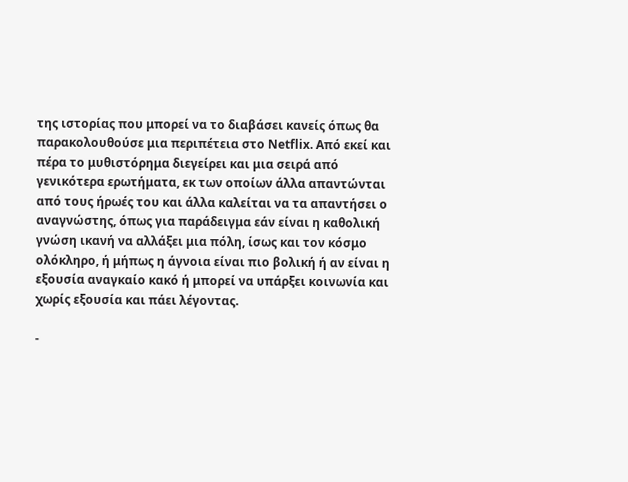της ιστορίας που μπορεί να το διαβάσει κανείς όπως θα παρακολουθούσε μια περιπέτεια στο Netflix. Από εκεί και πέρα το μυθιστόρημα διεγείρει και μια σειρά από γενικότερα ερωτήματα, εκ των οποίων άλλα απαντώνται από τους ήρωές του και άλλα καλείται να τα απαντήσει ο αναγνώστης, όπως για παράδειγμα εάν είναι η καθολική γνώση ικανή να αλλάξει μια πόλη, ίσως και τον κόσμο ολόκληρο, ή μήπως η άγνοια είναι πιο βολική ή αν είναι η εξουσία αναγκαίο κακό ή μπορεί να υπάρξει κοινωνία και χωρίς εξουσία και πάει λέγοντας.

-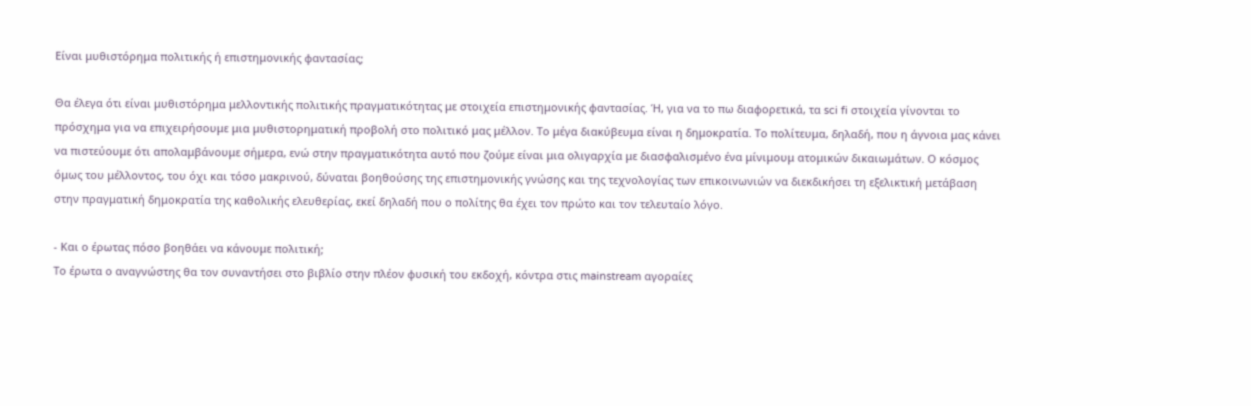Είναι μυθιστόρημα πολιτικής ή επιστημονικής φαντασίας;

Θα έλεγα ότι είναι μυθιστόρημα μελλοντικής πολιτικής πραγματικότητας με στοιχεία επιστημονικής φαντασίας. Ή, για να το πω διαφορετικά, τα sci fi στοιχεία γίνονται το πρόσχημα για να επιχειρήσουμε μια μυθιστορηματική προβολή στο πολιτικό μας μέλλον. Το μέγα διακύβευμα είναι η δημοκρατία. Το πολίτευμα, δηλαδή, που η άγνοια μας κάνει να πιστεύουμε ότι απολαμβάνουμε σήμερα, ενώ στην πραγματικότητα αυτό που ζούμε είναι μια ολιγαρχία με διασφαλισμένο ένα μίνιμουμ ατομικών δικαιωμάτων. Ο κόσμος όμως του μέλλοντος, του όχι και τόσο μακρινού, δύναται βοηθούσης της επιστημονικής γνώσης και της τεχνολογίας των επικοινωνιών να διεκδικήσει τη εξελικτική μετάβαση στην πραγματική δημοκρατία της καθολικής ελευθερίας, εκεί δηλαδή που ο πολίτης θα έχει τον πρώτο και τον τελευταίο λόγο.

- Και ο έρωτας πόσο βοηθάει να κάνουμε πολιτική;
Το έρωτα ο αναγνώστης θα τον συναντήσει στο βιβλίο στην πλέον φυσική του εκδοχή, κόντρα στις mainstream αγοραίες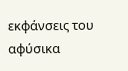εκφάνσεις του αφύσικα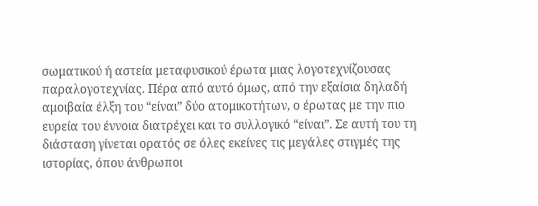σωματικού ή αστεία μεταφυσικού έρωτα μιας λογοτεχνίζουσας παραλογοτεχνίας. Πέρα από αυτό όμως, από την εξαίσια δηλαδή αμοιβαία έλξη του “είναι” δύο ατομικοτήτων, ο έρωτας με την πιο ευρεία του έννοια διατρέχει και το συλλογικό “είναι”. Σε αυτή του τη διάσταση γίνεται ορατός σε όλες εκείνες τις μεγάλες στιγμές της ιστορίας, όπου άνθρωποι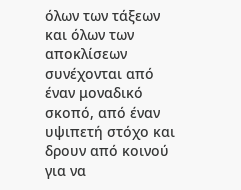όλων των τάξεων και όλων των αποκλίσεων συνέχονται από έναν μοναδικό σκοπό, από έναν υψιπετή στόχο και δρουν από κοινού για να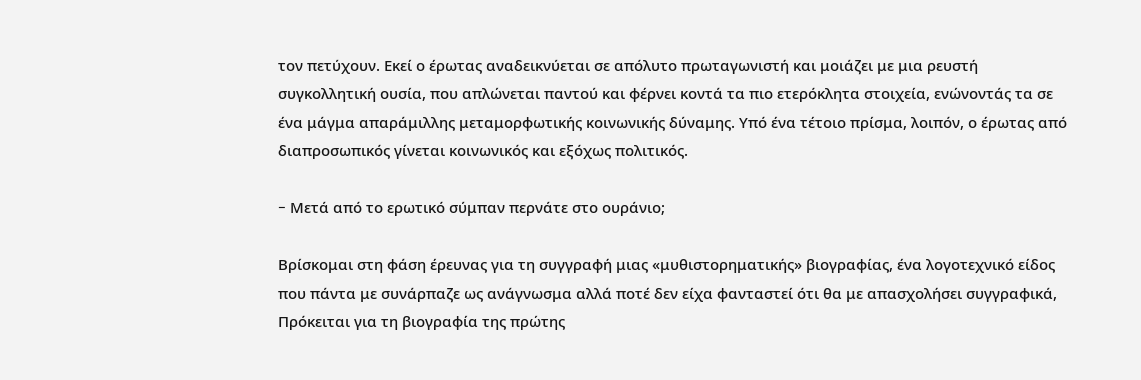τον πετύχουν. Εκεί ο έρωτας αναδεικνύεται σε απόλυτο πρωταγωνιστή και μοιάζει με μια ρευστή συγκολλητική ουσία, που απλώνεται παντού και φέρνει κοντά τα πιο ετερόκλητα στοιχεία, ενώνοντάς τα σε ένα μάγμα απαράμιλλης μεταμορφωτικής κοινωνικής δύναμης. Υπό ένα τέτοιο πρίσμα, λοιπόν, ο έρωτας από διαπροσωπικός γίνεται κοινωνικός και εξόχως πολιτικός.

- Mετά από το ερωτικό σύμπαν περνάτε στο ουράνιο;

Βρίσκομαι στη φάση έρευνας για τη συγγραφή μιας «μυθιστορηματικής» βιογραφίας, ένα λογοτεχνικό είδος που πάντα με συνάρπαζε ως ανάγνωσμα αλλά ποτέ δεν είχα φανταστεί ότι θα με απασχολήσει συγγραφικά, Πρόκειται για τη βιογραφία της πρώτης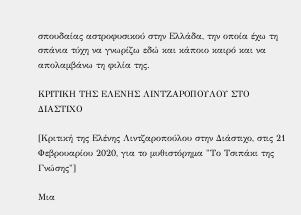σπουδαίας αστροφυσικού στην Ελλάδα, την οποία έχω τη σπάνια τύχη να γνωρίζω εδώ και κάποιο καιρό και να απολαμβάνω τη φιλία της.

ΚΡΙΤΙΚΗ ΤΗΣ ΕΛΕΝΗΣ ΛΙΝΤΖΑΡΟΠΟΥΛΟΥ ΣΤΟ ΔΙΑΣΤΙΧΟ

[Κριτική της Ελένης Λιντζαροπούλου στην Διάστιχο, στις 21 Φεβρουαρίου 2020, για το μυθιστόρημα "Το Τσιπάκι της Γνώσης"]

Μια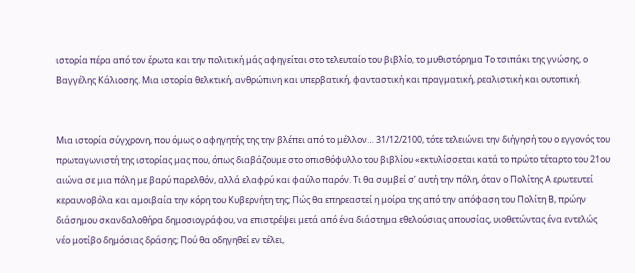ιστορία πέρα από τον έρωτα και την πολιτική μάς αφηγείται στο τελευταίο του βιβλίο, το μυθιστόρημα Το τσιπάκι της γνώσης, ο Βαγγέλης Κάλιοσης. Μια ιστορία θελκτική, ανθρώπινη και υπερβατική, φανταστική και πραγματική, ρεαλιστική και ουτοπική.


Μια ιστορία σύγχρονη, που όμως ο αφηγητής της την βλέπει από το μέλλον… 31/12/2100, τότε τελειώνει την διήγησή του ο εγγονός του πρωταγωνιστή της ιστορίας μας που, όπως διαβάζουμε στο οπισθόφυλλο του βιβλίου «εκτυλίσσεται κατά το πρώτο τέταρτο του 21ου αιώνα σε μια πόλη με βαρύ παρελθόν, αλλά ελαφρύ και φαύλο παρόν. Τι θα συμβεί σ’ αυτή την πόλη, όταν ο Πολίτης Α ερωτευτεί κεραυνοβόλα και αμοιβαία την κόρη του Κυβερνήτη της; Πώς θα επηρεαστεί η μοίρα της από την απόφαση του Πολίτη Β, πρώην διάσημου σκανδαλοθήρα δημοσιογράφου, να επιστρέψει μετά από ένα διάστημα εθελούσιας απουσίας, υιοθετώντας ένα εντελώς νέο μοτίβο δημόσιας δράσης; Πού θα οδηγηθεί εν τέλει,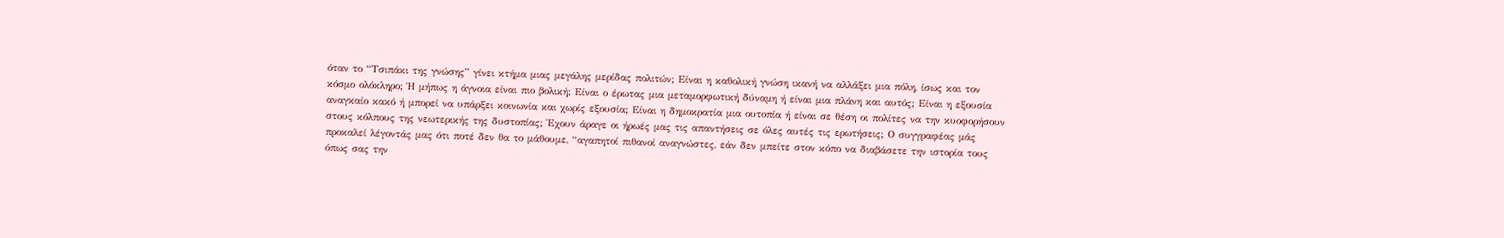όταν το “Τσιπάκι της γνώσης” γίνει κτήμα μιας μεγάλης μερίδας πολιτών; Είναι η καθολική γνώση ικανή να αλλάξει μια πόλη, ίσως και τον κόσμο ολόκληρο; Ή μήπως η άγνοια είναι πιο βολική; Είναι ο έρωτας μια μεταμορφωτική δύναμη ή είναι μια πλάνη και αυτός; Είναι η εξουσία αναγκαίο κακό ή μπορεί να υπάρξει κοινωνία και χωρίς εξουσία; Είναι η δημοκρατία μια ουτοπία ή είναι σε θέση οι πολίτες να την κυοφορήσουν στους κόλπους της νεωτερικής της δυστοπίας; Έχουν άραγε οι ήρωές μας τις απαντήσεις σε όλες αυτές τις ερωτήσεις; Ο συγγραφέας μάς προκαλεί λέγοντάς μας ότι ποτέ δεν θα το μάθουμε, “αγαπητοί πιθανοί αναγνώστες, εάν δεν μπείτε στον κόπο να διαβάσετε την ιστορία τους όπως σας την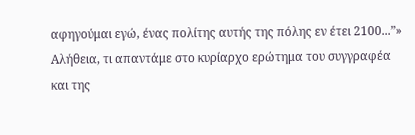αφηγούμαι εγώ, ένας πολίτης αυτής της πόλης εν έτει 2100...”»
Αλήθεια, τι απαντάμε στο κυρίαρχο ερώτημα του συγγραφέα και της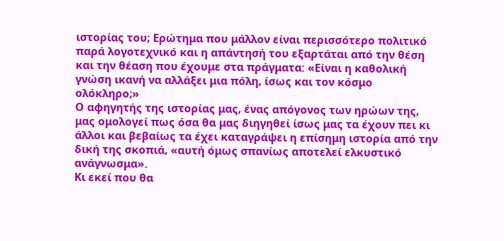ιστορίας του; Ερώτημα που μάλλον είναι περισσότερο πολιτικό παρά λογοτεχνικό και η απάντησή του εξαρτάται από την θέση και την θέαση που έχουμε στα πράγματα: «Είναι η καθολική γνώση ικανή να αλλάξει μια πόλη, ίσως και τον κόσμο ολόκληρο;»
Ο αφηγητής της ιστορίας μας, ένας απόγονος των ηρώων της, μας ομολογεί πως όσα θα μας διηγηθεί ίσως μας τα έχουν πει κι άλλοι και βεβαίως τα έχει καταγράψει η επίσημη ιστορία από την δική της σκοπιά, «αυτή όμως σπανίως αποτελεί ελκυστικό ανάγνωσμα».
Κι εκεί που θα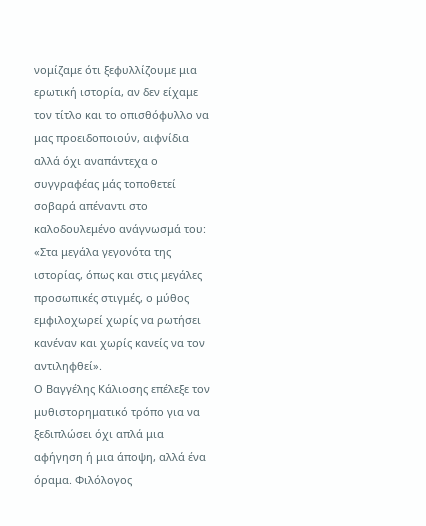νομίζαμε ότι ξεφυλλίζουμε μια ερωτική ιστορία, αν δεν είχαμε τον τίτλο και το οπισθόφυλλο να μας προειδοποιούν, αιφνίδια αλλά όχι αναπάντεχα ο συγγραφέας μάς τοποθετεί σοβαρά απέναντι στο καλοδουλεμένο ανάγνωσμά του: «Στα μεγάλα γεγονότα της ιστορίας, όπως και στις μεγάλες προσωπικές στιγμές, ο μύθος εμφιλοχωρεί χωρίς να ρωτήσει κανέναν και χωρίς κανείς να τον αντιληφθεί».
Ο Βαγγέλης Κάλιοσης επέλεξε τον μυθιστορηματικό τρόπο για να ξεδιπλώσει όχι απλά μια αφήγηση ή μια άποψη, αλλά ένα όραμα. Φιλόλογος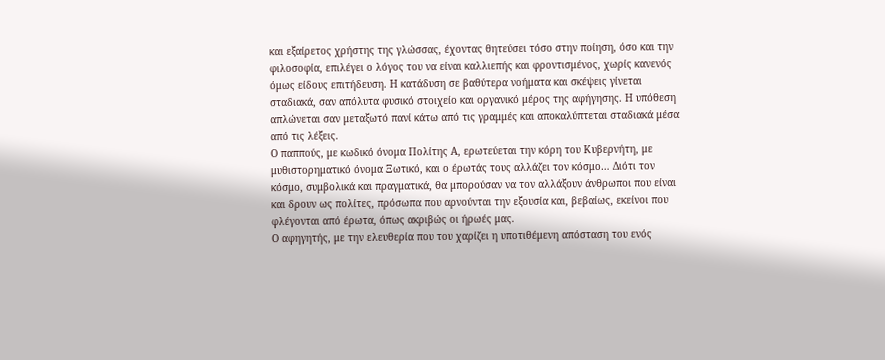και εξαίρετος χρήστης της γλώσσας, έχοντας θητεύσει τόσο στην ποίηση, όσο και την φιλοσοφία, επιλέγει ο λόγος του να είναι καλλιεπής και φροντισμένος, χωρίς κανενός όμως είδους επιτήδευση. Η κατάδυση σε βαθύτερα νοήματα και σκέψεις γίνεται σταδιακά, σαν απόλυτα φυσικό στοιχείο και οργανικό μέρος της αφήγησης. Η υπόθεση απλώνεται σαν μεταξωτό πανί κάτω από τις γραμμές και αποκαλύπτεται σταδιακά μέσα από τις λέξεις.
Ο παππούς, με κωδικό όνομα Πολίτης Α, ερωτεύεται την κόρη του Κυβερνήτη, με μυθιστορηματικό όνομα Ξωτικό, και ο έρωτάς τους αλλάζει τον κόσμο… Διότι τον κόσμο, συμβολικά και πραγματικά, θα μπορούσαν να τον αλλάξουν άνθρωποι που είναι και δρουν ως πολίτες, πρόσωπα που αρνούνται την εξουσία και, βεβαίως, εκείνοι που φλέγονται από έρωτα, όπως ακριβώς οι ήρωές μας.
Ο αφηγητής, με την ελευθερία που του χαρίζει η υποτιθέμενη απόσταση του ενός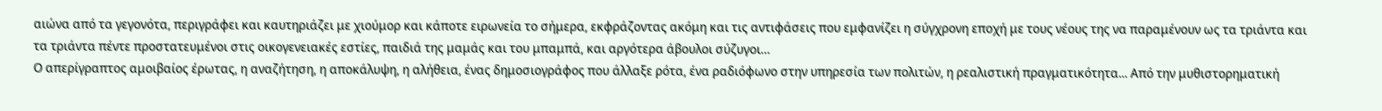αιώνα από τα γεγονότα, περιγράφει και καυτηριάζει με χιούμορ και κάποτε ειρωνεία το σήμερα, εκφράζοντας ακόμη και τις αντιφάσεις που εμφανίζει η σύγχρονη εποχή με τους νέους της να παραμένουν ως τα τριάντα και τα τριάντα πέντε προστατευμένοι στις οικογενειακές εστίες, παιδιά της μαμάς και του μπαμπά, και αργότερα άβουλοι σύζυγοι…
Ο απερίγραπτος αμοιβαίος έρωτας, η αναζήτηση, η αποκάλυψη, η αλήθεια, ένας δημοσιογράφος που άλλαξε ρότα, ένα ραδιόφωνο στην υπηρεσία των πολιτών, η ρεαλιστική πραγματικότητα... Από την μυθιστορηματική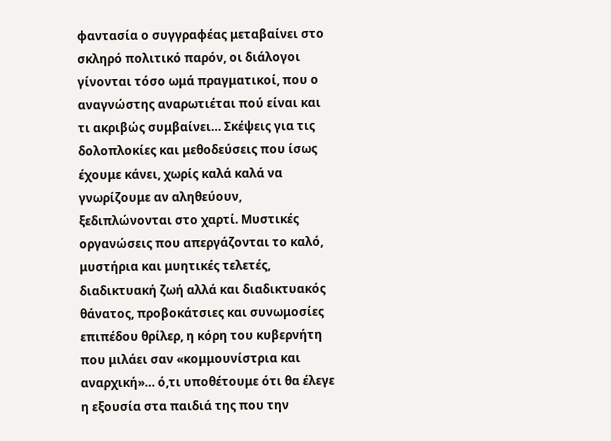φαντασία ο συγγραφέας μεταβαίνει στο σκληρό πολιτικό παρόν, οι διάλογοι γίνονται τόσο ωμά πραγματικοί, που ο αναγνώστης αναρωτιέται πού είναι και τι ακριβώς συμβαίνει… Σκέψεις για τις δολοπλοκίες και μεθοδεύσεις που ίσως έχουμε κάνει, χωρίς καλά καλά να γνωρίζουμε αν αληθεύουν, ξεδιπλώνονται στο χαρτί. Μυστικές οργανώσεις που απεργάζονται το καλό, μυστήρια και μυητικές τελετές, διαδικτυακή ζωή αλλά και διαδικτυακός θάνατος, προβοκάτσιες και συνωμοσίες επιπέδου θρίλερ, η κόρη του κυβερνήτη που μιλάει σαν «κομμουνίστρια και αναρχική»… ό,τι υποθέτουμε ότι θα έλεγε η εξουσία στα παιδιά της που την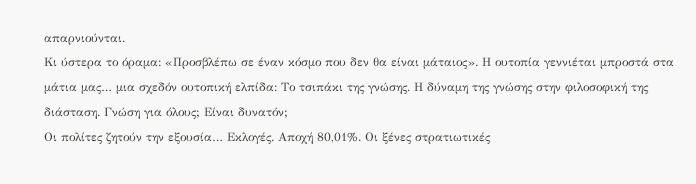απαρνιούνται.
Κι ύστερα το όραμα: «Προσβλέπω σε έναν κόσμο που δεν θα είναι μάταιος». Η ουτοπία γεννιέται μπροστά στα μάτια μας… μια σχεδόν ουτοπική ελπίδα: Το τσιπάκι της γνώσης. Η δύναμη της γνώσης στην φιλοσοφική της διάσταση. Γνώση για όλους; Είναι δυνατόν;
Οι πολίτες ζητούν την εξουσία… Εκλογές. Αποχή 80,01%. Οι ξένες στρατιωτικές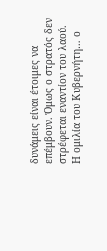δυνάμεις είναι έτοιμες να επέμβουν. Όμως ο στρατός δεν στρέφεται εναντίον του λαού.
Η ομιλία του Κυβερνήτη… ο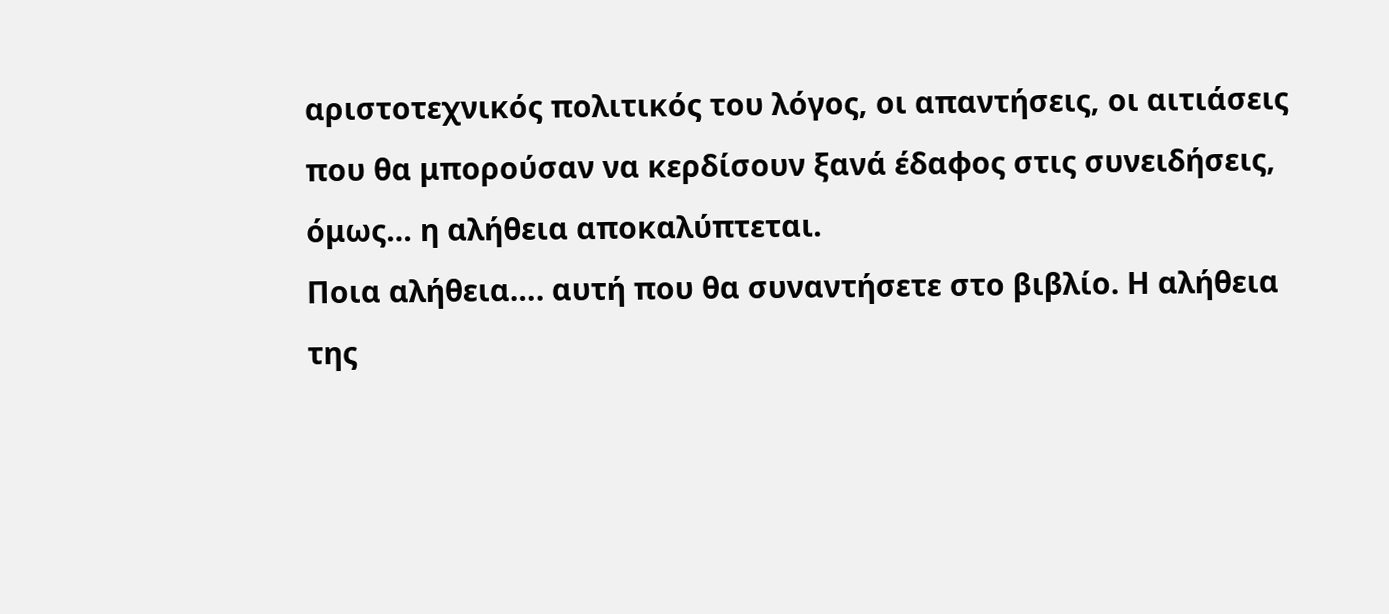αριστοτεχνικός πολιτικός του λόγος, οι απαντήσεις, οι αιτιάσεις που θα μπορούσαν να κερδίσουν ξανά έδαφος στις συνειδήσεις, όμως… η αλήθεια αποκαλύπτεται.
Ποια αλήθεια…. αυτή που θα συναντήσετε στο βιβλίο. Η αλήθεια της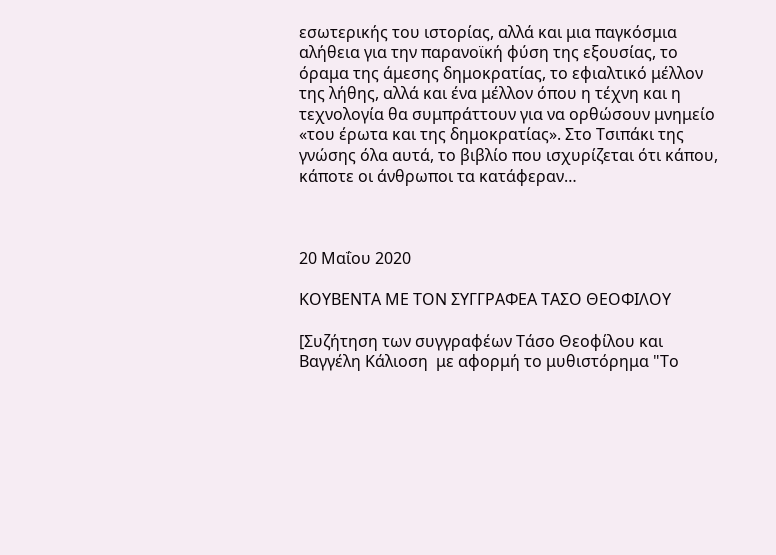εσωτερικής του ιστορίας, αλλά και μια παγκόσμια αλήθεια για την παρανοϊκή φύση της εξουσίας, το όραμα της άμεσης δημοκρατίας, το εφιαλτικό μέλλον της λήθης, αλλά και ένα μέλλον όπου η τέχνη και η τεχνολογία θα συμπράττουν για να ορθώσουν μνημείο «του έρωτα και της δημοκρατίας». Στο Τσιπάκι της γνώσης όλα αυτά, το βιβλίο που ισχυρίζεται ότι κάπου, κάποτε οι άνθρωποι τα κατάφεραν…



20 Μαΐου 2020

ΚΟΥΒΕΝΤΑ ΜΕ ΤΟΝ ΣΥΓΓΡΑΦΕΑ ΤΑΣΟ ΘΕΟΦΙΛΟΥ

[Συζήτηση των συγγραφέων Τάσο Θεοφίλου και Βαγγέλη Κάλιοση  με αφορμή το μυθιστόρημα "Το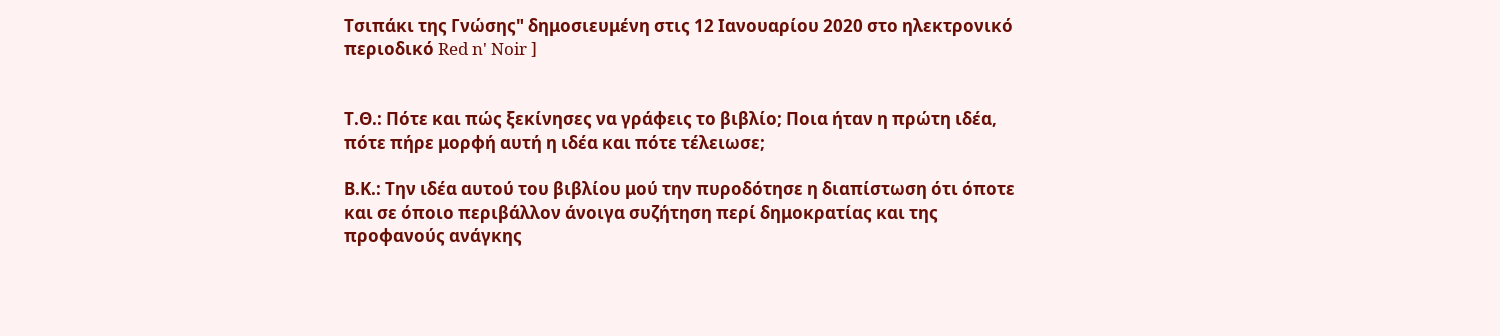Τσιπάκι της Γνώσης" δημοσιευμένη στις 12 Ιανουαρίου 2020 στο ηλεκτρονικό περιοδικό Red n' Noir ]


Τ.Θ.: Πότε και πώς ξεκίνησες να γράφεις το βιβλίο; Ποια ήταν η πρώτη ιδέα, πότε πήρε μορφή αυτή η ιδέα και πότε τέλειωσε;

Β.Κ.: Την ιδέα αυτού του βιβλίου μού την πυροδότησε η διαπίστωση ότι όποτε και σε όποιο περιβάλλον άνοιγα συζήτηση περί δημοκρατίας και της προφανούς ανάγκης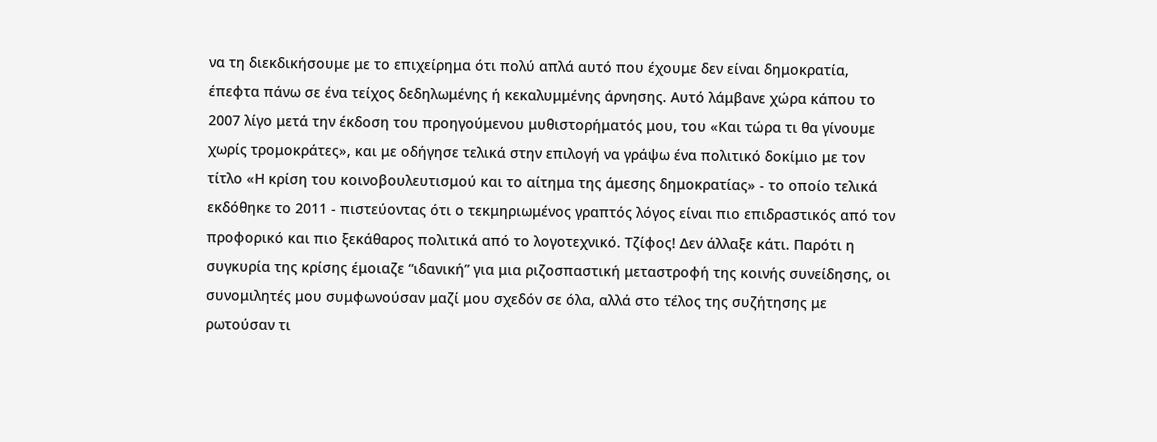να τη διεκδικήσουμε με το επιχείρημα ότι πολύ απλά αυτό που έχουμε δεν είναι δημοκρατία, έπεφτα πάνω σε ένα τείχος δεδηλωμένης ή κεκαλυμμένης άρνησης. Αυτό λάμβανε χώρα κάπου το 2007 λίγο μετά την έκδοση του προηγούμενου μυθιστορήματός μου, του «Και τώρα τι θα γίνουμε χωρίς τρομοκράτες», και με οδήγησε τελικά στην επιλογή να γράψω ένα πολιτικό δοκίμιο με τον τίτλο «Η κρίση του κοινοβουλευτισμού και το αίτημα της άμεσης δημοκρατίας» - το οποίο τελικά εκδόθηκε το 2011 - πιστεύοντας ότι ο τεκμηριωμένος γραπτός λόγος είναι πιο επιδραστικός από τον προφορικό και πιο ξεκάθαρος πολιτικά από το λογοτεχνικό. Τζίφος! Δεν άλλαξε κάτι. Παρότι η συγκυρία της κρίσης έμοιαζε “ιδανική” για μια ριζοσπαστική μεταστροφή της κοινής συνείδησης, οι συνομιλητές μου συμφωνούσαν μαζί μου σχεδόν σε όλα, αλλά στο τέλος της συζήτησης με ρωτούσαν τι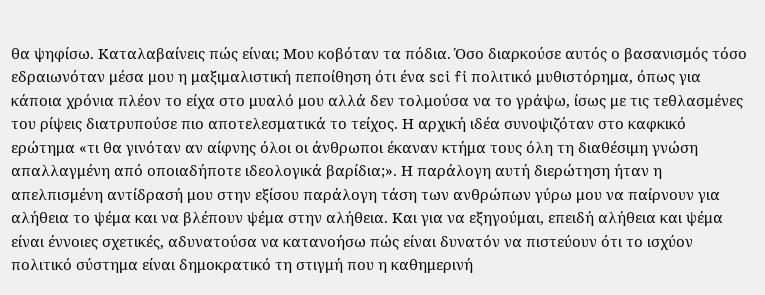θα ψηφίσω. Καταλαβαίνεις πώς είναι; Μου κοβόταν τα πόδια. Όσο διαρκούσε αυτός ο βασανισμός τόσο εδραιωνόταν μέσα μου η μαξιμαλιστική πεποίθηση ότι ένα sci fi πολιτικό μυθιστόρημα, όπως για κάποια χρόνια πλέον το είχα στο μυαλό μου αλλά δεν τολμούσα να το γράψω, ίσως με τις τεθλασμένες του ρίψεις διατρυπούσε πιο αποτελεσματικά το τείχος. Η αρχική ιδέα συνοψιζόταν στο καφκικό ερώτημα «τι θα γινόταν αν αίφνης όλοι οι άνθρωποι έκαναν κτήμα τους όλη τη διαθέσιμη γνώση απαλλαγμένη από οποιαδήποτε ιδεολογικά βαρίδια;». Η παράλογη αυτή διερώτηση ήταν η απελπισμένη αντίδρασή μου στην εξίσου παράλογη τάση των ανθρώπων γύρω μου να παίρνουν για αλήθεια το ψέμα και να βλέπουν ψέμα στην αλήθεια. Και για να εξηγούμαι, επειδή αλήθεια και ψέμα είναι έννοιες σχετικές, αδυνατούσα να κατανοήσω πώς είναι δυνατόν να πιστεύουν ότι το ισχύον πολιτικό σύστημα είναι δημοκρατικό τη στιγμή που η καθημερινή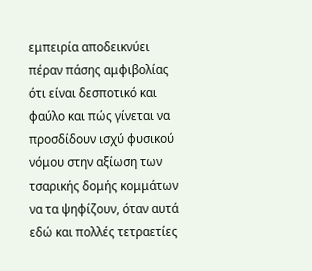εμπειρία αποδεικνύει πέραν πάσης αμφιβολίας ότι είναι δεσποτικό και φαύλο και πώς γίνεται να προσδίδουν ισχύ φυσικού νόμου στην αξίωση των τσαρικής δομής κομμάτων να τα ψηφίζουν, όταν αυτά εδώ και πολλές τετραετίες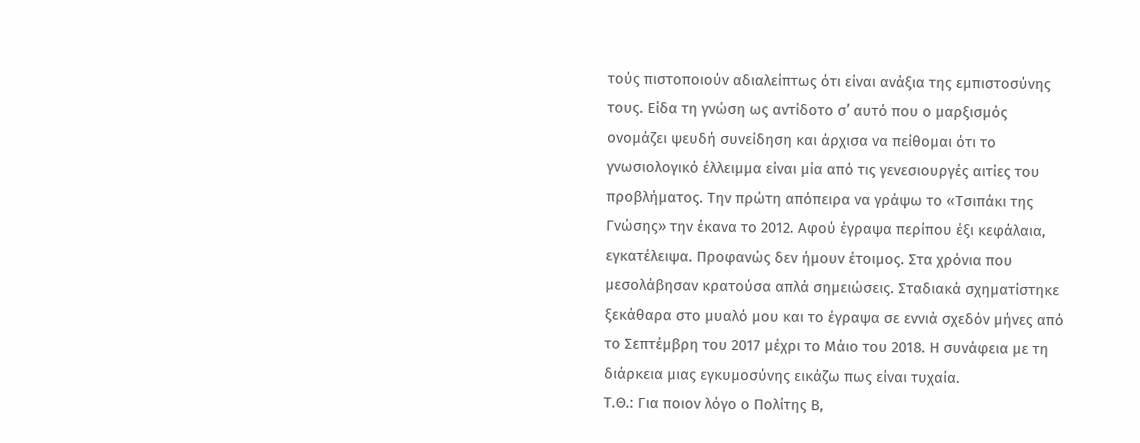τούς πιστοποιούν αδιαλείπτως ότι είναι ανάξια της εμπιστοσύνης τους. Είδα τη γνώση ως αντίδοτο σ’ αυτό που ο μαρξισμός ονομάζει ψευδή συνείδηση και άρχισα να πείθομαι ότι το γνωσιολογικό έλλειμμα είναι μία από τις γενεσιουργές αιτίες του προβλήματος. Την πρώτη απόπειρα να γράψω το «Τσιπάκι της Γνώσης» την έκανα το 2012. Αφού έγραψα περίπου έξι κεφάλαια, εγκατέλειψα. Προφανώς δεν ήμουν έτοιμος. Στα χρόνια που μεσολάβησαν κρατούσα απλά σημειώσεις. Σταδιακά σχηματίστηκε ξεκάθαρα στο μυαλό μου και το έγραψα σε εννιά σχεδόν μήνες από το Σεπτέμβρη του 2017 μέχρι το Μάιο του 2018. Η συνάφεια με τη διάρκεια μιας εγκυμοσύνης εικάζω πως είναι τυχαία.
Τ.Θ.: Για ποιον λόγο ο Πολίτης Β,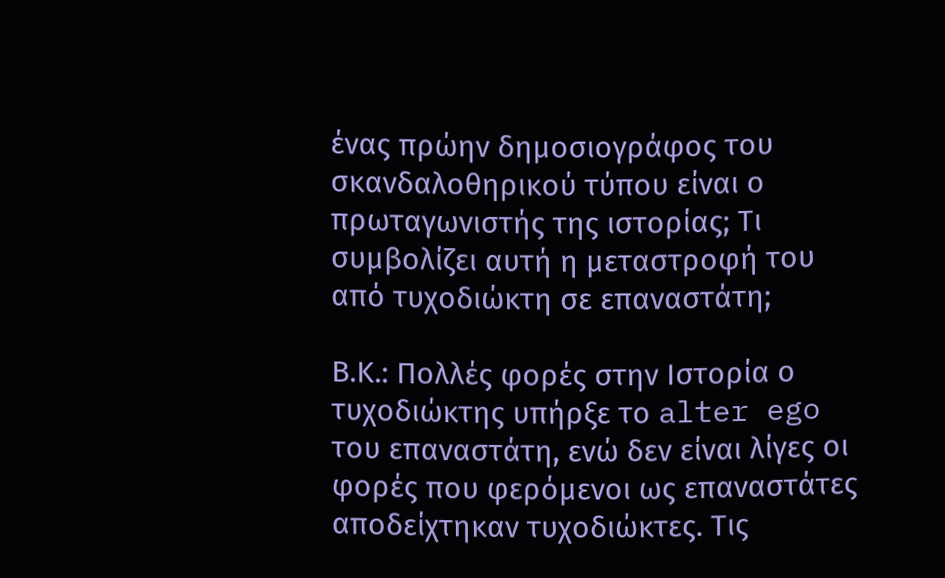ένας πρώην δημοσιογράφος του σκανδαλοθηρικού τύπου είναι ο πρωταγωνιστής της ιστορίας; Τι συμβολίζει αυτή η μεταστροφή του από τυχοδιώκτη σε επαναστάτη;

Β.Κ.: Πολλές φορές στην Ιστορία ο τυχοδιώκτης υπήρξε το alter ego του επαναστάτη, ενώ δεν είναι λίγες οι φορές που φερόμενοι ως επαναστάτες αποδείχτηκαν τυχοδιώκτες. Τις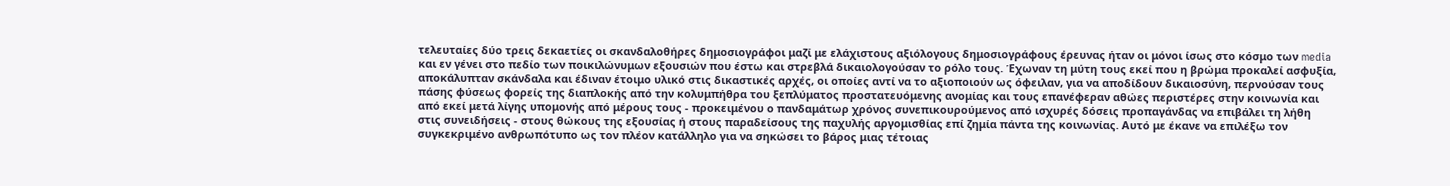τελευταίες δύο τρεις δεκαετίες οι σκανδαλοθήρες δημοσιογράφοι μαζί με ελάχιστους αξιόλογους δημοσιογράφους έρευνας ήταν οι μόνοι ίσως στο κόσμο των media και εν γένει στο πεδίο των ποικιλώνυμων εξουσιών που έστω και στρεβλά δικαιολογούσαν το ρόλο τους. Έχωναν τη μύτη τους εκεί που η βρώμα προκαλεί ασφυξία, αποκάλυπταν σκάνδαλα και έδιναν έτοιμο υλικό στις δικαστικές αρχές, οι οποίες αντί να το αξιοποιούν ως όφειλαν, για να αποδίδουν δικαιοσύνη, περνούσαν τους πάσης φύσεως φορείς της διαπλοκής από την κολυμπήθρα του ξεπλύματος προστατευόμενης ανομίας και τους επανέφεραν αθώες περιστέρες στην κοινωνία και από εκεί μετά λίγης υπομονής από μέρους τους - προκειμένου ο πανδαμάτωρ χρόνος συνεπικουρούμενος από ισχυρές δόσεις προπαγάνδας να επιβάλει τη λήθη στις συνειδήσεις - στους θώκους της εξουσίας ή στους παραδείσους της παχυλής αργομισθίας επί ζημία πάντα της κοινωνίας. Αυτό με έκανε να επιλέξω τον συγκεκριμένο ανθρωπότυπο ως τον πλέον κατάλληλο για να σηκώσει το βάρος μιας τέτοιας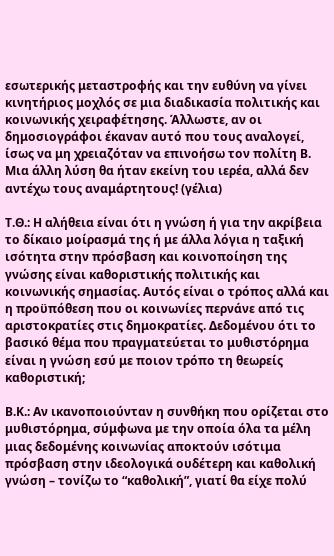εσωτερικής μεταστροφής και την ευθύνη να γίνει κινητήριος μοχλός σε μια διαδικασία πολιτικής και κοινωνικής χειραφέτησης. Άλλωστε, αν οι δημοσιογράφοι έκαναν αυτό που τους αναλογεί, ίσως να μη χρειαζόταν να επινοήσω τον πολίτη Β. Μια άλλη λύση θα ήταν εκείνη του ιερέα, αλλά δεν αντέχω τους αναμάρτητους! (γέλια)

Τ.Θ.: Η αλήθεια είναι ότι η γνώση ή για την ακρίβεια το δίκαιο μοίρασμά της ή με άλλα λόγια η ταξική ισότητα στην πρόσβαση και κοινοποίηση της γνώσης είναι καθοριστικής πολιτικής και κοινωνικής σημασίας. Αυτός είναι ο τρόπος αλλά και η προϋπόθεση που οι κοινωνίες περνάνε από τις αριστοκρατίες στις δημοκρατίες. Δεδομένου ότι το βασικό θέμα που πραγματεύεται το μυθιστόρημα είναι η γνώση εσύ με ποιον τρόπο τη θεωρείς καθοριστική;

Β.Κ.: Αν ικανοποιούνταν η συνθήκη που ορίζεται στο μυθιστόρημα, σύμφωνα με την οποία όλα τα μέλη μιας δεδομένης κοινωνίας αποκτούν ισότιμα πρόσβαση στην ιδεολογικά ουδέτερη και καθολική γνώση – τονίζω το “καθολική”, γιατί θα είχε πολύ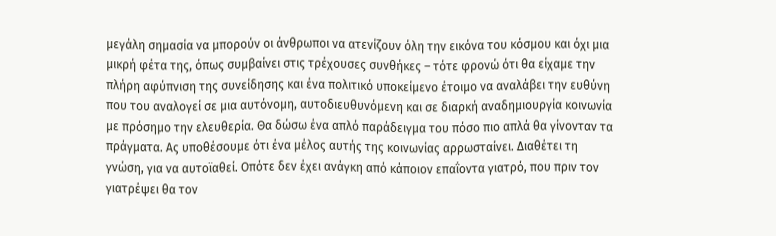μεγάλη σημασία να μπορούν οι άνθρωποι να ατενίζουν όλη την εικόνα του κόσμου και όχι μια μικρή φέτα της, όπως συμβαίνει στις τρέχουσες συνθήκες – τότε φρονώ ότι θα είχαμε την πλήρη αφύπνιση της συνείδησης και ένα πολιτικό υποκείμενο έτοιμο να αναλάβει την ευθύνη που του αναλογεί σε μια αυτόνομη, αυτοδιευθυνόμενη και σε διαρκή αναδημιουργία κοινωνία με πρόσημο την ελευθερία. Θα δώσω ένα απλό παράδειγμα του πόσο πιο απλά θα γίνονταν τα πράγματα. Ας υποθέσουμε ότι ένα μέλος αυτής της κοινωνίας αρρωσταίνει. Διαθέτει τη γνώση, για να αυτοϊαθεί. Οπότε δεν έχει ανάγκη από κάποιον επαΐοντα γιατρό, που πριν τον γιατρέψει θα τον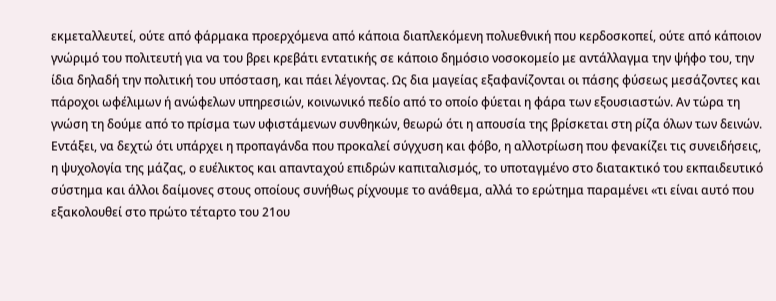εκμεταλλευτεί, ούτε από φάρμακα προερχόμενα από κάποια διαπλεκόμενη πολυεθνική που κερδοσκοπεί, ούτε από κάποιον γνώριμό του πολιτευτή για να του βρει κρεβάτι εντατικής σε κάποιο δημόσιο νοσοκομείο με αντάλλαγμα την ψήφο του, την ίδια δηλαδή την πολιτική του υπόσταση, και πάει λέγοντας. Ως δια μαγείας εξαφανίζονται οι πάσης φύσεως μεσάζοντες και πάροχοι ωφέλιμων ή ανώφελων υπηρεσιών, κοινωνικό πεδίο από το οποίο φύεται η φάρα των εξουσιαστών. Αν τώρα τη γνώση τη δούμε από το πρίσμα των υφιστάμενων συνθηκών, θεωρώ ότι η απουσία της βρίσκεται στη ρίζα όλων των δεινών. Εντάξει, να δεχτώ ότι υπάρχει η προπαγάνδα που προκαλεί σύγχυση και φόβο, η αλλοτρίωση που φενακίζει τις συνειδήσεις, η ψυχολογία της μάζας, ο ευέλικτος και απανταχού επιδρών καπιταλισμός, το υποταγμένο στο διατακτικό του εκπαιδευτικό σύστημα και άλλοι δαίμονες στους οποίους συνήθως ρίχνουμε το ανάθεμα, αλλά το ερώτημα παραμένει «τι είναι αυτό που εξακολουθεί στο πρώτο τέταρτο του 21ου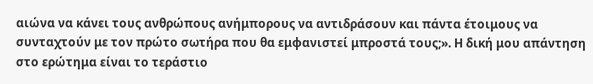αιώνα να κάνει τους ανθρώπους ανήμπορους να αντιδράσουν και πάντα έτοιμους να συνταχτούν με τον πρώτο σωτήρα που θα εμφανιστεί μπροστά τους;». Η δική μου απάντηση στο ερώτημα είναι το τεράστιο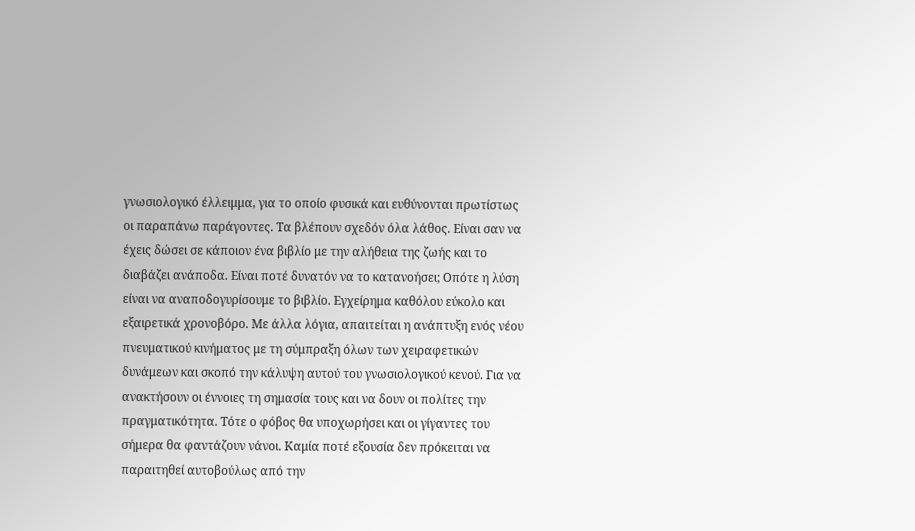γνωσιολογικό έλλειμμα, για το οποίο φυσικά και ευθύνονται πρωτίστως οι παραπάνω παράγοντες. Τα βλέπουν σχεδόν όλα λάθος. Είναι σαν να έχεις δώσει σε κάποιον ένα βιβλίο με την αλήθεια της ζωής και το διαβάζει ανάποδα. Είναι ποτέ δυνατόν να το κατανοήσει; Οπότε η λύση είναι να αναποδογυρίσουμε το βιβλίο. Εγχείρημα καθόλου εύκολο και εξαιρετικά χρονοβόρο. Με άλλα λόγια, απαιτείται η ανάπτυξη ενός νέου πνευματικού κινήματος με τη σύμπραξη όλων των χειραφετικών δυνάμεων και σκοπό την κάλυψη αυτού του γνωσιολογικού κενού. Για να ανακτήσουν οι έννοιες τη σημασία τους και να δουν οι πολίτες την πραγματικότητα. Τότε ο φόβος θα υποχωρήσει και οι γίγαντες του σήμερα θα φαντάζουν νάνοι. Καμία ποτέ εξουσία δεν πρόκειται να παραιτηθεί αυτοβούλως από την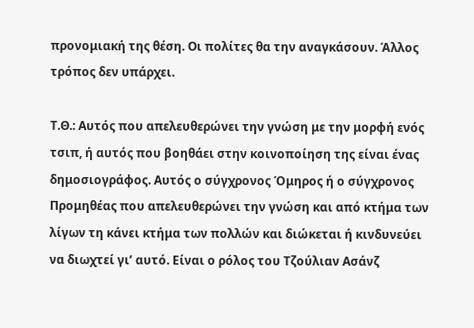προνομιακή της θέση. Οι πολίτες θα την αναγκάσουν. Άλλος τρόπος δεν υπάρχει.

Τ.Θ.: Αυτός που απελευθερώνει την γνώση με την μορφή ενός τσιπ, ή αυτός που βοηθάει στην κοινοποίηση της είναι ένας δημοσιογράφος. Αυτός ο σύγχρονος Όμηρος ή ο σύγχρονος Προμηθέας που απελευθερώνει την γνώση και από κτήμα των λίγων τη κάνει κτήμα των πολλών και διώκεται ή κινδυνεύει να διωχτεί γι’ αυτό. Είναι ο ρόλος του Τζούλιαν Ασάνζ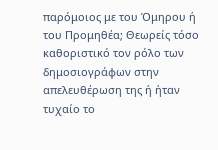παρόμοιος με του Όμηρου ή του Προμηθέα; Θεωρείς τόσο καθοριστικό τον ρόλο των δημοσιογράφων στην απελευθέρωση της ή ήταν τυχαίο το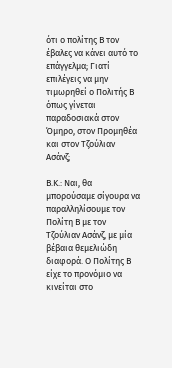ότι ο πολίτης Β τον έβαλες να κάνει αυτό το επάγγελμα; Γιατί επιλέγεις να μην  τιμωρηθεί ο Πολιτής Β όπως γίνεται παραδοσιακά στον Όμηρο, στον Προμηθέα και στον Τζούλιαν Ασάνζ;

Β.Κ.: Ναι, θα μπορούσαμε σίγουρα να παραλληλίσουμε τον Πολίτη Β με τον Τζούλιαν Ασάνζ, με μία βέβαια θεμελιώδη διαφορά. Ο Πολίτης Β είχε το προνόμιο να κινείται στο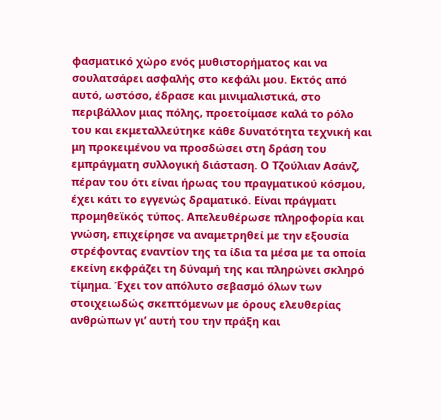φασματικό χώρο ενός μυθιστορήματος και να σουλατσάρει ασφαλής στο κεφάλι μου. Εκτός από αυτό, ωστόσο, έδρασε και μινιμαλιστικά, στο περιβάλλον μιας πόλης, προετοίμασε καλά το ρόλο του και εκμεταλλεύτηκε κάθε δυνατότητα τεχνική και μη προκειμένου να προσδώσει στη δράση του εμπράγματη συλλογική διάσταση. Ο Τζούλιαν Ασάνζ, πέραν του ότι είναι ήρωας του πραγματικού κόσμου, έχει κάτι το εγγενώς δραματικό. Είναι πράγματι προμηθεϊκός τύπος. Απελευθέρωσε πληροφορία και γνώση, επιχείρησε να αναμετρηθεί με την εξουσία στρέφοντας εναντίον της τα ίδια τα μέσα με τα οποία εκείνη εκφράζει τη δύναμή της και πληρώνει σκληρό τίμημα. Έχει τον απόλυτο σεβασμό όλων των στοιχειωδώς σκεπτόμενων με όρους ελευθερίας ανθρώπων γι’ αυτή του την πράξη και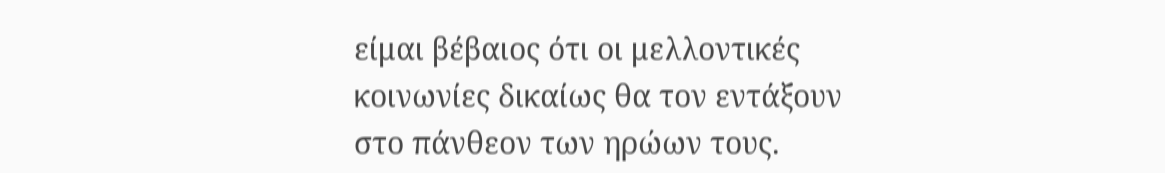είμαι βέβαιος ότι οι μελλοντικές κοινωνίες δικαίως θα τον εντάξουν στο πάνθεον των ηρώων τους.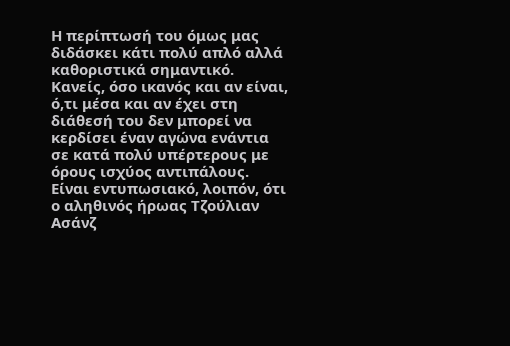Η περίπτωσή του όμως μας διδάσκει κάτι πολύ απλό αλλά καθοριστικά σημαντικό. Κανείς, όσο ικανός και αν είναι, ό,τι μέσα και αν έχει στη διάθεσή του δεν μπορεί να κερδίσει έναν αγώνα ενάντια σε κατά πολύ υπέρτερους με όρους ισχύος αντιπάλους. Είναι εντυπωσιακό, λοιπόν, ότι ο αληθινός ήρωας Τζούλιαν Ασάνζ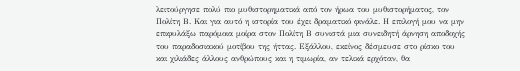λειτούργησε πολύ πιο μυθιστορηματικά από τον ήρωα του μυθιστορήματος, τον Πολίτη Β. Και για αυτό η ιστορία του έχει δραματικό φινάλε. Η επιλογή μου να μην επιφυλάξω παρόμοια μοίρα στον Πολίτη Β συνιστά μια συνειδητή άρνηση αποδοχής του παραδοσιακού μοτίβου της ήττας. Εξάλλου, εκείνος δέσμευσε στο ρίσκο του και χιλιάδες άλλους ανθρώπους και η τιμωρία, αν τελικά ερχόταν, θα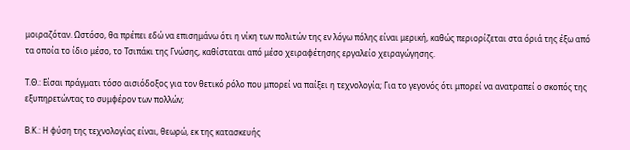μοιραζόταν. Ωστόσο, θα πρέπει εδώ να επισημάνω ότι η νίκη των πολιτών της εν λόγω πόλης είναι μερική, καθώς περιορίζεται στα όριά της έξω από τα οποία το ίδιο μέσο, το Τσιπάκι της Γνώσης, καθίσταται από μέσο χειραφέτησης εργαλείο χειραγώγησης.

Τ.Θ.: Είσαι πράγματι τόσο αισιόδοξος για τον θετικό ρόλο που μπορεί να παίξει η τεχνολογία; Για το γεγονός ότι μπορεί να ανατραπεί ο σκοπός της εξυπηρετώντας το συμφέρον των πολλών;

Β.Κ.: Η φύση της τεχνολογίας είναι, θεωρώ, εκ της κατασκευής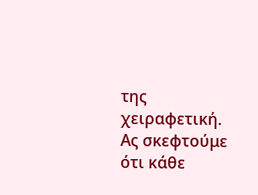της χειραφετική. Ας σκεφτούμε ότι κάθε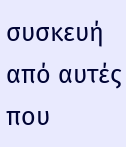συσκευή από αυτές που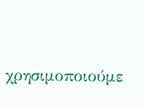χρησιμοποιούμε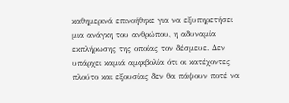καθημερινά επινοήθηκε για να εξυπηρετήσει μια ανάγκη του ανθρώπου, η αδυναμία εκπλήρωσης της οποίας τον δέσμευε. Δεν υπάρχει καμιά αμφιβολία ότι οι κατέχοντες πλούτο και εξουσίας δεν θα πάψουν ποτέ να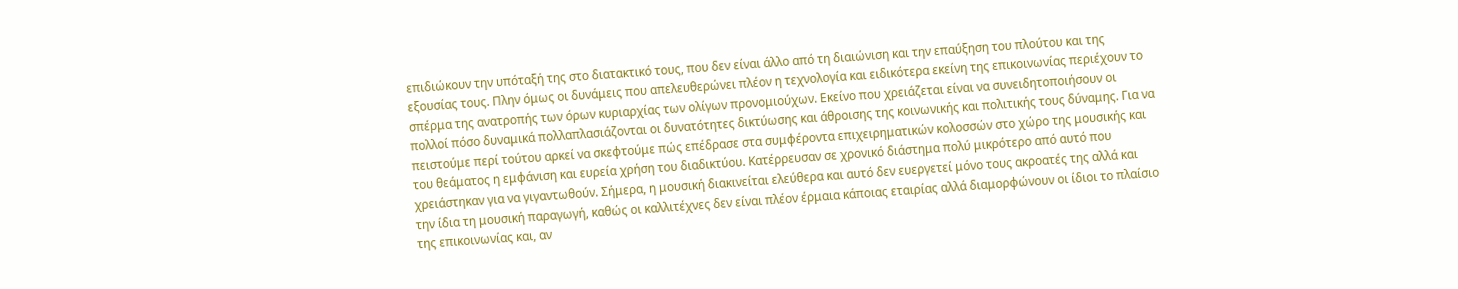επιδιώκουν την υπόταξή της στο διατακτικό τους, που δεν είναι άλλο από τη διαιώνιση και την επαύξηση του πλούτου και της εξουσίας τους. Πλην όμως οι δυνάμεις που απελευθερώνει πλέον η τεχνολογία και ειδικότερα εκείνη της επικοινωνίας περιέχουν το σπέρμα της ανατροπής των όρων κυριαρχίας των ολίγων προνομιούχων. Εκείνο που χρειάζεται είναι να συνειδητοποιήσουν οι πολλοί πόσο δυναμικά πολλαπλασιάζονται οι δυνατότητες δικτύωσης και άθροισης της κοινωνικής και πολιτικής τους δύναμης. Για να πειστούμε περί τούτου αρκεί να σκεφτούμε πώς επέδρασε στα συμφέροντα επιχειρηματικών κολοσσών στο χώρο της μουσικής και του θεάματος η εμφάνιση και ευρεία χρήση του διαδικτύου. Κατέρρευσαν σε χρονικό διάστημα πολύ μικρότερο από αυτό που χρειάστηκαν για να γιγαντωθούν. Σήμερα, η μουσική διακινείται ελεύθερα και αυτό δεν ευεργετεί μόνο τους ακροατές της αλλά και την ίδια τη μουσική παραγωγή, καθώς οι καλλιτέχνες δεν είναι πλέον έρμαια κάποιας εταιρίας αλλά διαμορφώνουν οι ίδιοι το πλαίσιο της επικοινωνίας και, αν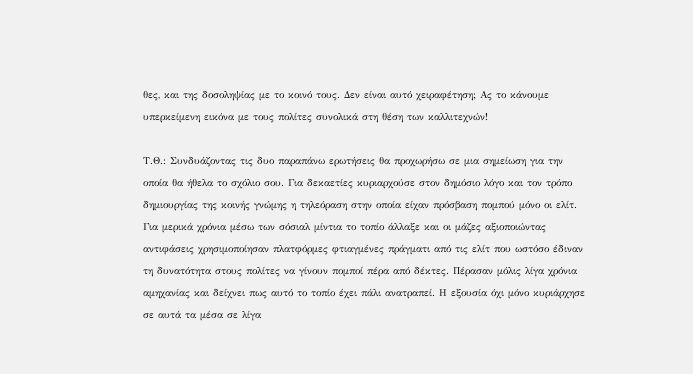θες, και της δοσοληψίας με το κοινό τους. Δεν είναι αυτό χειραφέτηση; Ας το κάνουμε υπερκείμενη εικόνα με τους πολίτες συνολικά στη θέση των καλλιτεχνών!

Τ.Θ.: Συνδυάζοντας τις δυο παραπάνω ερωτήσεις θα προχωρήσω σε μια σημείωση για την οποία θα ήθελα το σχόλιο σου. Για δεκαετίες κυριαρχούσε στον δημόσιο λόγο και τον τρόπο δημιουργίας της κοινής γνώμης η τηλεόραση στην οποία είχαν πρόσβαση πομπού μόνο οι ελίτ. Για μερικά χρόνια μέσω των σόσιαλ μίντια το τοπίο άλλαξε και οι μάζες αξιοποιώντας αντιφάσεις χρησιμοποίησαν πλατφόρμες φτιαγμένες πράγματι από τις ελίτ που ωστόσο έδιναν τη δυνατότητα στους πολίτες να γίνουν πομποί πέρα από δέκτες. Πέρασαν μόλις λίγα χρόνια αμηχανίας και δείχνει πως αυτό το τοπίο έχει πάλι ανατραπεί. Η εξουσία όχι μόνο κυριάρχησε σε αυτά τα μέσα σε λίγα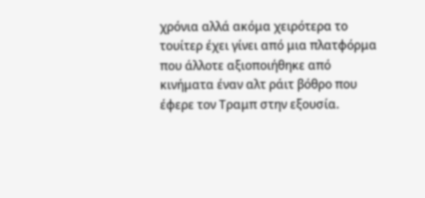χρόνια αλλά ακόμα χειρότερα το τουίτερ έχει γίνει από μια πλατφόρμα που άλλοτε αξιοποιήθηκε από κινήματα έναν αλτ ράιτ βόθρο που έφερε τον Τραμπ στην εξουσία.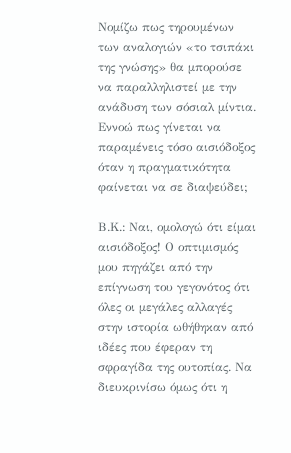Νομίζω πως τηρουμένων των αναλογιών «το τσιπάκι της γνώσης» θα μπορούσε να παραλληλιστεί με την ανάδυση των σόσιαλ μίντια. Εννοώ πως γίνεται να παραμένεις τόσο αισιόδοξος όταν η πραγματικότητα φαίνεται να σε διαψεύδει;

Β.Κ.: Ναι, ομολογώ ότι είμαι αισιόδοξος! Ο οπτιμισμός μου πηγάζει από την επίγνωση του γεγονότος ότι όλες οι μεγάλες αλλαγές στην ιστορία ωθήθηκαν από ιδέες που έφεραν τη σφραγίδα της ουτοπίας. Να διευκρινίσω όμως ότι η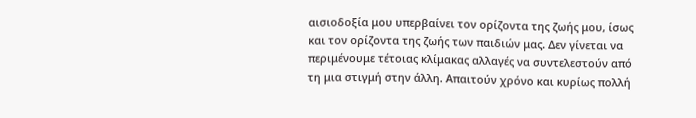αισιοδοξία μου υπερβαίνει τον ορίζοντα της ζωής μου, ίσως και τον ορίζοντα της ζωής των παιδιών μας. Δεν γίνεται να περιμένουμε τέτοιας κλίμακας αλλαγές να συντελεστούν από τη μια στιγμή στην άλλη. Απαιτούν χρόνο και κυρίως πολλή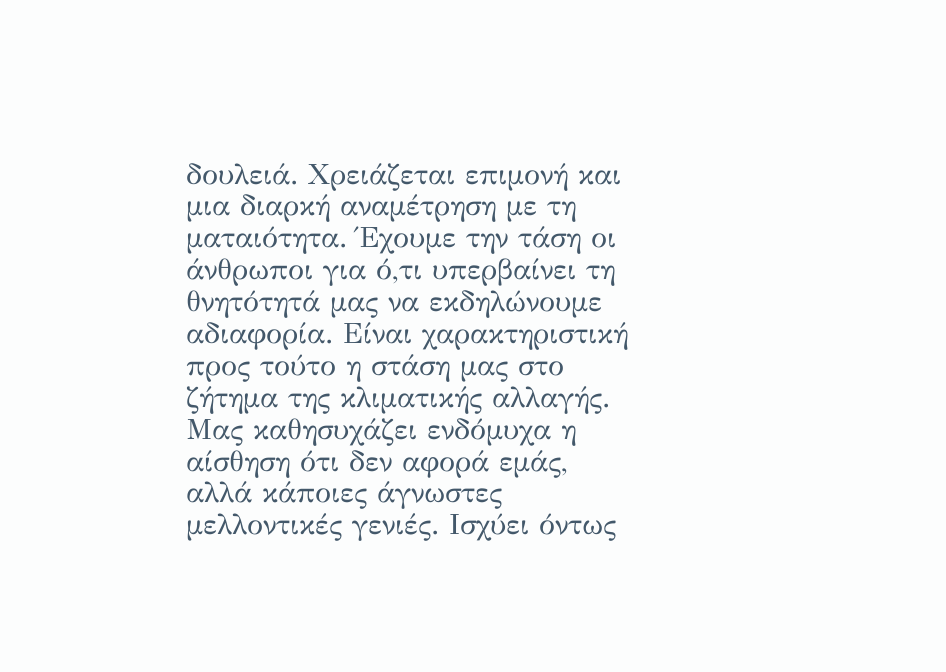δουλειά. Χρειάζεται επιμονή και μια διαρκή αναμέτρηση με τη ματαιότητα. Έχουμε την τάση οι άνθρωποι για ό,τι υπερβαίνει τη θνητότητά μας να εκδηλώνουμε αδιαφορία. Είναι χαρακτηριστική προς τούτο η στάση μας στο ζήτημα της κλιματικής αλλαγής. Μας καθησυχάζει ενδόμυχα η αίσθηση ότι δεν αφορά εμάς, αλλά κάποιες άγνωστες μελλοντικές γενιές. Ισχύει όντως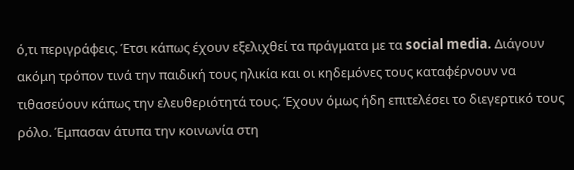ό,τι περιγράφεις. Έτσι κάπως έχουν εξελιχθεί τα πράγματα με τα social media. Διάγουν ακόμη τρόπον τινά την παιδική τους ηλικία και οι κηδεμόνες τους καταφέρνουν να τιθασεύουν κάπως την ελευθεριότητά τους. Έχουν όμως ήδη επιτελέσει το διεγερτικό τους ρόλο. Έμπασαν άτυπα την κοινωνία στη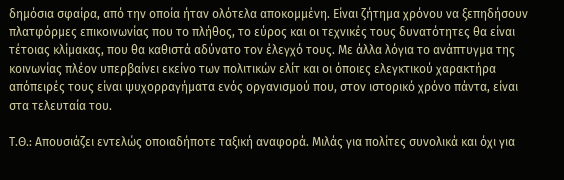δημόσια σφαίρα, από την οποία ήταν ολότελα αποκομμένη. Είναι ζήτημα χρόνου να ξεπηδήσουν πλατφόρμες επικοινωνίας που το πλήθος, το εύρος και οι τεχνικές τους δυνατότητες θα είναι τέτοιας κλίμακας, που θα καθιστά αδύνατο τον έλεγχό τους. Με άλλα λόγια το ανάπτυγμα της κοινωνίας πλέον υπερβαίνει εκείνο των πολιτικών ελίτ και οι όποιες ελεγκτικού χαρακτήρα απόπειρές τους είναι ψυχορραγήματα ενός οργανισμού που, στον ιστορικό χρόνο πάντα, είναι στα τελευταία του.

Τ.Θ.: Απουσιάζει εντελώς οποιαδήποτε ταξική αναφορά. Μιλάς για πολίτες συνολικά και όχι για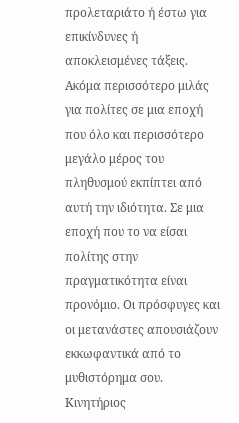προλεταριάτο ή έστω για επικίνδυνες ή αποκλεισμένες τάξεις. Ακόμα περισσότερο μιλάς για πολίτες σε μια εποχή που όλο και περισσότερο μεγάλο μέρος του πληθυσμού εκπίπτει από αυτή την ιδιότητα. Σε μια εποχή που το να είσαι πολίτης στην πραγματικότητα είναι προνόμιο. Οι πρόσφυγες και οι μετανάστες απουσιάζουν εκκωφαντικά από το μυθιστόρημα σου. Κινητήριος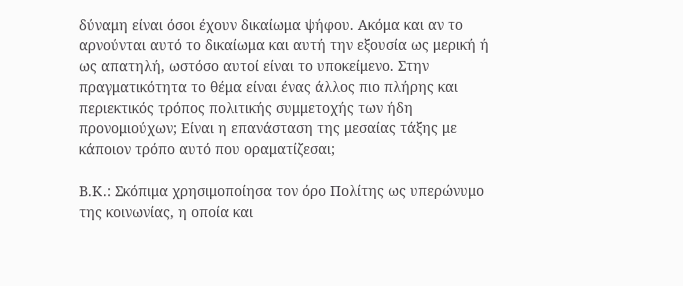δύναμη είναι όσοι έχουν δικαίωμα ψήφου. Ακόμα και αν το αρνούνται αυτό το δικαίωμα και αυτή την εξουσία ως μερική ή ως απατηλή, ωστόσο αυτοί είναι το υποκείμενο. Στην πραγματικότητα το θέμα είναι ένας άλλος πιο πλήρης και περιεκτικός τρόπος πολιτικής συμμετοχής των ήδη προνομιούχων; Είναι η επανάσταση της μεσαίας τάξης με κάποιον τρόπο αυτό που οραματίζεσαι;

Β.Κ.: Σκόπιμα χρησιμοποίησα τον όρο Πολίτης ως υπερώνυμο της κοινωνίας, η οποία και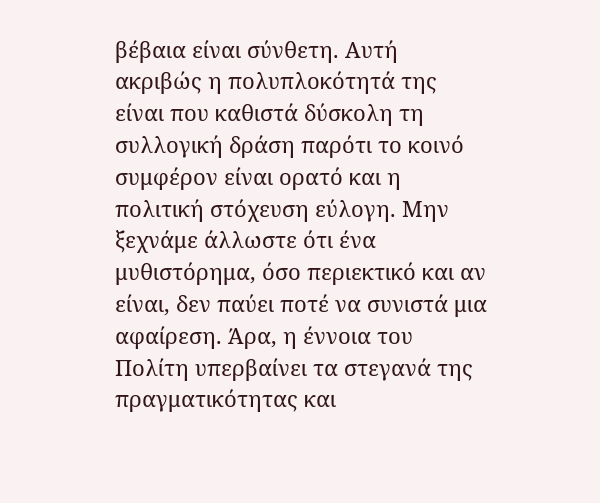βέβαια είναι σύνθετη. Αυτή ακριβώς η πολυπλοκότητά της είναι που καθιστά δύσκολη τη συλλογική δράση παρότι το κοινό συμφέρον είναι ορατό και η πολιτική στόχευση εύλογη. Μην ξεχνάμε άλλωστε ότι ένα μυθιστόρημα, όσο περιεκτικό και αν είναι, δεν παύει ποτέ να συνιστά μια αφαίρεση. Άρα, η έννοια του Πολίτη υπερβαίνει τα στεγανά της πραγματικότητας και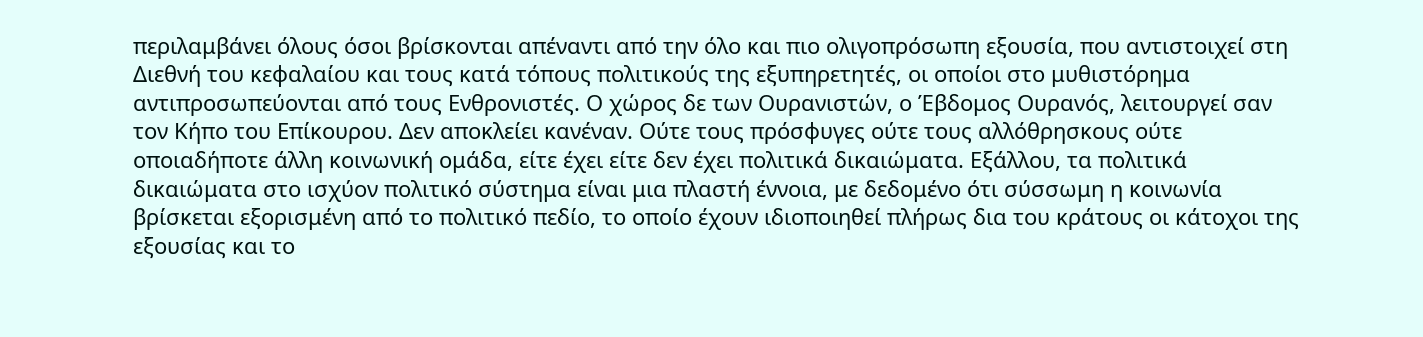περιλαμβάνει όλους όσοι βρίσκονται απέναντι από την όλο και πιο ολιγοπρόσωπη εξουσία, που αντιστοιχεί στη Διεθνή του κεφαλαίου και τους κατά τόπους πολιτικούς της εξυπηρετητές, οι οποίοι στο μυθιστόρημα αντιπροσωπεύονται από τους Ενθρονιστές. Ο χώρος δε των Ουρανιστών, ο Έβδομος Ουρανός, λειτουργεί σαν τον Κήπο του Επίκουρου. Δεν αποκλείει κανέναν. Ούτε τους πρόσφυγες ούτε τους αλλόθρησκους ούτε οποιαδήποτε άλλη κοινωνική ομάδα, είτε έχει είτε δεν έχει πολιτικά δικαιώματα. Εξάλλου, τα πολιτικά δικαιώματα στο ισχύον πολιτικό σύστημα είναι μια πλαστή έννοια, με δεδομένο ότι σύσσωμη η κοινωνία βρίσκεται εξορισμένη από το πολιτικό πεδίο, το οποίο έχουν ιδιοποιηθεί πλήρως δια του κράτους οι κάτοχοι της εξουσίας και το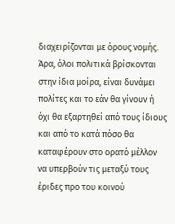διαχειρίζονται με όρους νομής. Άρα, όλοι πολιτικά βρίσκονται στην ίδια μοίρα, είναι δυνάμει πολίτες και το εάν θα γίνουν ή όχι θα εξαρτηθεί από τους ίδιους και από το κατά πόσο θα καταφέρουν στο ορατό μέλλον να υπερβούν τις μεταξύ τους έριδες προ του κοινού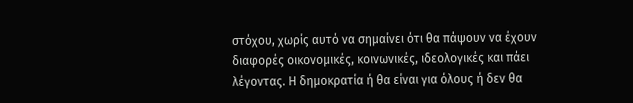στόχου, χωρίς αυτό να σημαίνει ότι θα πάψουν να έχουν διαφορές οικονομικές, κοινωνικές, ιδεολογικές και πάει λέγοντας. Η δημοκρατία ή θα είναι για όλους ή δεν θα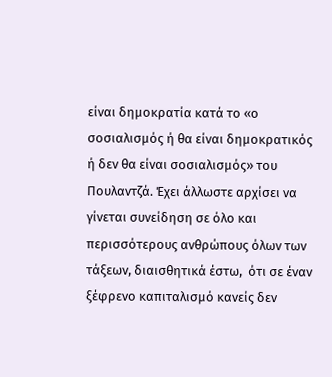είναι δημοκρατία κατά το «ο σοσιαλισμός ή θα είναι δημοκρατικός ή δεν θα είναι σοσιαλισμός» του Πουλαντζά. Έχει άλλωστε αρχίσει να γίνεται συνείδηση σε όλο και περισσότερους ανθρώπους όλων των τάξεων, διαισθητικά έστω,  ότι σε έναν ξέφρενο καπιταλισμό κανείς δεν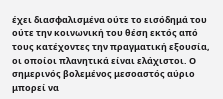έχει διασφαλισμένα ούτε το εισόδημά του ούτε την κοινωνική του θέση εκτός από τους κατέχοντες την πραγματική εξουσία, οι οποίοι πλανητικά είναι ελάχιστοι. Ο σημερινός βολεμένος μεσοαστός αύριο μπορεί να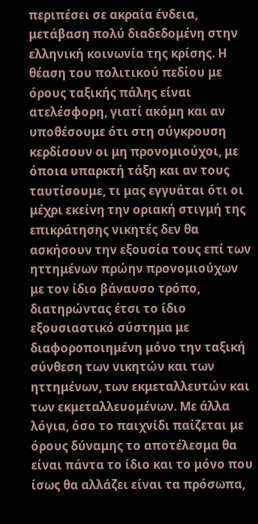περιπέσει σε ακραία ένδεια, μετάβαση πολύ διαδεδομένη στην ελληνική κοινωνία της κρίσης. Η θέαση του πολιτικού πεδίου με όρους ταξικής πάλης είναι ατελέσφορη, γιατί ακόμη και αν υποθέσουμε ότι στη σύγκρουση κερδίσουν οι μη προνομιούχοι, με όποια υπαρκτή τάξη και αν τους ταυτίσουμε, τι μας εγγυάται ότι οι μέχρι εκείνη την οριακή στιγμή της επικράτησης νικητές δεν θα ασκήσουν την εξουσία τους επί των ηττημένων πρώην προνομιούχων με τον ίδιο βάναυσο τρόπο, διατηρώντας έτσι το ίδιο εξουσιαστικό σύστημα με διαφοροποιημένη μόνο την ταξική σύνθεση των νικητών και των ηττημένων, των εκμεταλλευτών και των εκμεταλλευομένων. Με άλλα λόγια, όσο το παιχνίδι παίζεται με όρους δύναμης το αποτέλεσμα θα είναι πάντα το ίδιο και το μόνο που ίσως θα αλλάζει είναι τα πρόσωπα,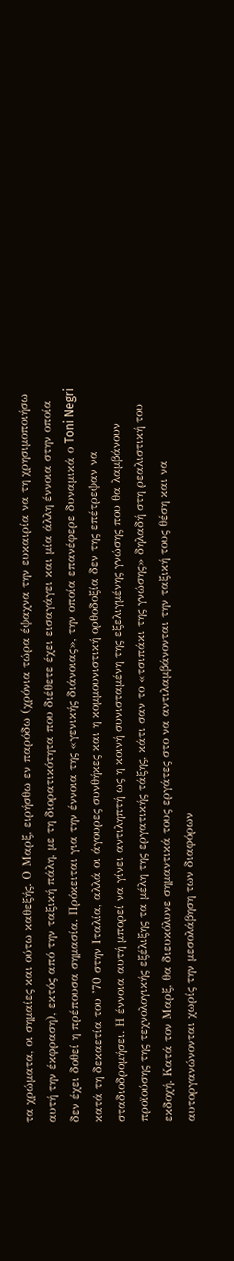τα χρώματα, οι σημαίες και ούτω καθεξής. Ο Μαρξ, ειρήσθω εν παρόδω (χρόνια τώρα έψαχνα την ευκαιρία να τη χρησιμοποιήσω αυτή την έκφραση), εκτός από την ταξική πάλη, με τη διορατικότητα που διέθετε έχει εισαγάγει και μία άλλη έννοια στην οποία δεν έχει δοθεί η πρέπουσα σημασία. Πρόκειται για την έννοια της «γενικής διάνοιας», την οποία επανέφερε δυναμικά ο Toni Negri κατά τη δεκαετία του ’70 στην Ιταλία, αλλά οι άγουρες συνθήκες και η κομμουνιστική ορθοδοξία δεν της επέτρεψαν να σταδιοδρομήσει. Η έννοια αυτή μπορεί να γίνει αντιληπτή ως η κοινή συνισταμένη της εξελιγμένης γνώσης που θα λαμβάνουν προϊούσης της τεχνολογικής εξέλιξης τα μέλη της εργατικής τάξης, κάτι σαν το «τσιπάκι της γνώσης» δηλαδή στη ρεαλιστική του εκδοχή. Κατά τον Μαρξ, θα διευκόλυνε σημαντικά τους εργάτες στο να αντιλαμβάνονται την ταξική τους θέση και να αυτοργανώνονται χωρίς την μεσολάβηση των διαφόρων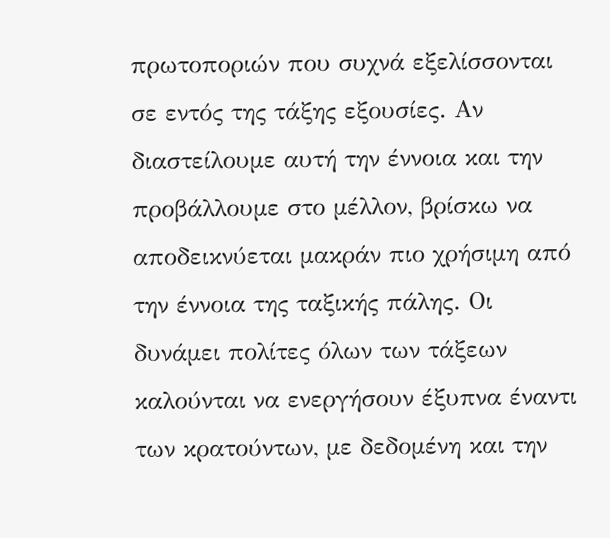πρωτοποριών που συχνά εξελίσσονται σε εντός της τάξης εξουσίες. Αν διαστείλουμε αυτή την έννοια και την προβάλλουμε στο μέλλον, βρίσκω να αποδεικνύεται μακράν πιο χρήσιμη από την έννοια της ταξικής πάλης. Οι δυνάμει πολίτες όλων των τάξεων καλούνται να ενεργήσουν έξυπνα έναντι των κρατούντων, με δεδομένη και την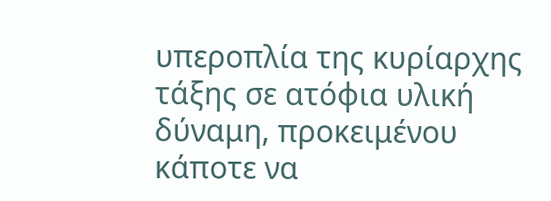υπεροπλία της κυρίαρχης τάξης σε ατόφια υλική δύναμη, προκειμένου κάποτε να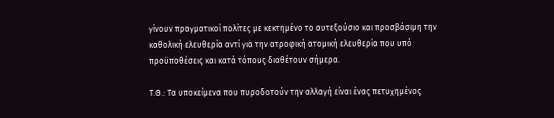γίνουν πραγματικοί πολίτες με κεκτημένο το αυτεξούσιο και προσβάσιμη την καθολική ελευθερία αντί για την ατροφική ατομική ελευθερία που υπό προϋποθέσεις και κατά τόπους διαθέτουν σήμερα.

Τ.Θ.: Τα υποκείμενα που πυροδοτούν την αλλαγή είναι ένας πετυχημένος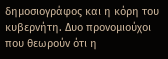δημοσιογράφος και η κόρη του κυβερνήτη. Δυο προνομιούχοι που θεωρούν ότι η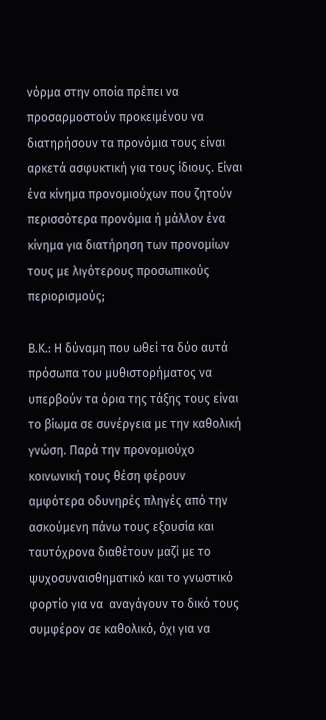νόρμα στην οποία πρέπει να προσαρμοστούν προκειμένου να διατηρήσουν τα προνόμια τους είναι αρκετά ασφυκτική για τους ίδιους. Είναι ένα κίνημα προνομιούχων που ζητούν περισσότερα προνόμια ή μάλλον ένα κίνημα για διατήρηση των προνομίων τους με λιγότερους προσωπικούς περιορισμούς;

Β.Κ.: Η δύναμη που ωθεί τα δύο αυτά πρόσωπα του μυθιστορήματος να υπερβούν τα όρια της τάξης τους είναι το βίωμα σε συνέργεια με την καθολική γνώση. Παρά την προνομιούχο κοινωνική τους θέση φέρουν αμφότερα οδυνηρές πληγές από την ασκούμενη πάνω τους εξουσία και ταυτόχρονα διαθέτουν μαζί με το ψυχοσυναισθηματικό και το γνωστικό φορτίο για να  αναγάγουν το δικό τους συμφέρον σε καθολικό, όχι για να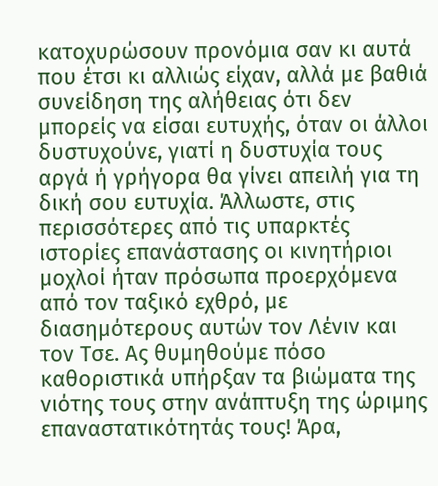κατοχυρώσουν προνόμια σαν κι αυτά που έτσι κι αλλιώς είχαν, αλλά με βαθιά συνείδηση της αλήθειας ότι δεν μπορείς να είσαι ευτυχής, όταν οι άλλοι δυστυχούνε, γιατί η δυστυχία τους αργά ή γρήγορα θα γίνει απειλή για τη δική σου ευτυχία. Άλλωστε, στις περισσότερες από τις υπαρκτές ιστορίες επανάστασης οι κινητήριοι μοχλοί ήταν πρόσωπα προερχόμενα από τον ταξικό εχθρό, με διασημότερους αυτών τον Λένιν και τον Τσε. Ας θυμηθούμε πόσο καθοριστικά υπήρξαν τα βιώματα της νιότης τους στην ανάπτυξη της ώριμης επαναστατικότητάς τους! Άρα,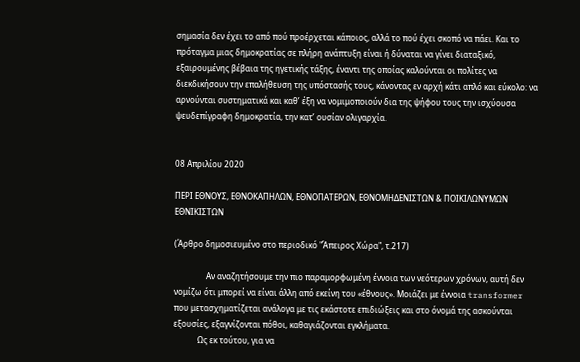σημασία δεν έχει το από πού προέρχεται κάποιος, αλλά το πού έχει σκοπό να πάει. Και το πρόταγμα μιας δημοκρατίας σε πλήρη ανάπτυξη είναι ή δύναται να γίνει διαταξικό, εξαιρουμένης βέβαια της ηγετικής τάξης, έναντι της οποίας καλούνται οι πολίτες να διεκδικήσουν την επαλήθευση της υπόστασής τους, κάνοντας εν αρχή κάτι απλό και εύκολο: να αρνούνται συστηματικά και καθ’ έξη να νομιμοποιούν δια της ψήφου τους την ισχύουσα ψευδεπίγραφη δημοκρατία, την κατ’ ουσίαν ολιγαρχία.


08 Απριλίου 2020

ΠΕΡΙ ΕΘΝΟΥΣ, ΕΘΝΟΚΑΠΗΛΩΝ, ΕΘΝΟΠΑΤΕΡΩΝ, ΕΘΝΟΜΗΔΕΝΙΣΤΩΝ & ΠΟΙΚΙΛΩΝΥΜΩΝ ΕΘΝΙΚΙΣΤΩΝ

(Άρθρο δημοσιευμένο στο περιοδικό "Άπειρος Χώρα", τ.217)

                Αν αναζητήσουμε την πιο παραμορφωμένη έννοια των νεότερων χρόνων, αυτή δεν νομίζω ότι μπορεί να είναι άλλη από εκείνη του «έθνους». Μοιάζει με έννοια transformer που μετασχηματίζεται ανάλογα με τις εκάστοτε επιδιώξεις και στο όνομά της ασκούνται εξουσίες, εξαγνίζονται πόθοι, καθαγιάζονται εγκλήματα.
            Ως εκ τούτου, για να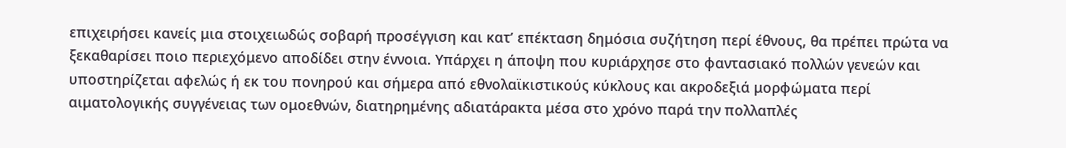επιχειρήσει κανείς μια στοιχειωδώς σοβαρή προσέγγιση και κατ’ επέκταση δημόσια συζήτηση περί έθνους, θα πρέπει πρώτα να ξεκαθαρίσει ποιο περιεχόμενο αποδίδει στην έννοια. Υπάρχει η άποψη που κυριάρχησε στο φαντασιακό πολλών γενεών και υποστηρίζεται αφελώς ή εκ του πονηρού και σήμερα από εθνολαϊκιστικούς κύκλους και ακροδεξιά μορφώματα περί αιματολογικής συγγένειας των ομοεθνών, διατηρημένης αδιατάρακτα μέσα στο χρόνο παρά την πολλαπλές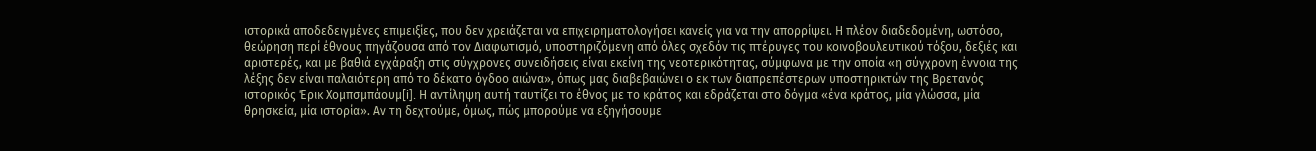ιστορικά αποδεδειγμένες επιμειξίες, που δεν χρειάζεται να επιχειρηματολογήσει κανείς για να την απορρίψει. Η πλέον διαδεδομένη, ωστόσο, θεώρηση περί έθνους πηγάζουσα από τον Διαφωτισμό, υποστηριζόμενη από όλες σχεδόν τις πτέρυγες του κοινοβουλευτικού τόξου, δεξιές και αριστερές, και με βαθιά εγχάραξη στις σύγχρονες συνειδήσεις είναι εκείνη της νεοτερικότητας, σύμφωνα με την οποία «η σύγχρονη έννοια της λέξης δεν είναι παλαιότερη από το δέκατο όγδοο αιώνα», όπως μας διαβεβαιώνει ο εκ των διαπρεπέστερων υποστηρικτών της Βρετανός ιστορικός Έρικ Χομπσμπάουμ[i]. Η αντίληψη αυτή ταυτίζει το έθνος με το κράτος και εδράζεται στο δόγμα «ένα κράτος, μία γλώσσα, μία θρησκεία, μία ιστορία». Αν τη δεχτούμε, όμως, πώς μπορούμε να εξηγήσουμε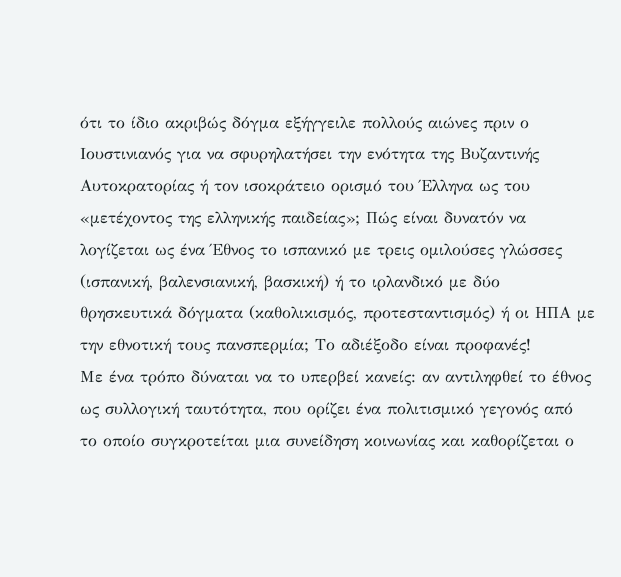ότι το ίδιο ακριβώς δόγμα εξήγγειλε πολλούς αιώνες πριν ο Ιουστινιανός για να σφυρηλατήσει την ενότητα της Βυζαντινής Αυτοκρατορίας ή τον ισοκράτειο ορισμό του Έλληνα ως του «μετέχοντος της ελληνικής παιδείας»; Πώς είναι δυνατόν να λογίζεται ως ένα Έθνος το ισπανικό με τρεις ομιλούσες γλώσσες (ισπανική, βαλενσιανική, βασκική) ή το ιρλανδικό με δύο θρησκευτικά δόγματα (καθολικισμός, προτεσταντισμός) ή οι ΗΠΑ με την εθνοτική τους πανσπερμία; Το αδιέξοδο είναι προφανές!
Με ένα τρόπο δύναται να το υπερβεί κανείς: αν αντιληφθεί το έθνος ως συλλογική ταυτότητα, που ορίζει ένα πολιτισμικό γεγονός από το οποίο συγκροτείται μια συνείδηση κοινωνίας και καθορίζεται ο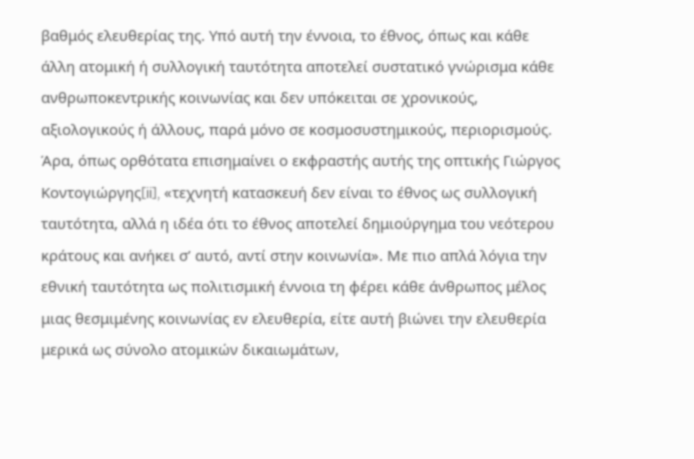βαθμός ελευθερίας της. Υπό αυτή την έννοια, το έθνος, όπως και κάθε άλλη ατομική ή συλλογική ταυτότητα αποτελεί συστατικό γνώρισμα κάθε ανθρωποκεντρικής κοινωνίας και δεν υπόκειται σε χρονικούς, αξιολογικούς ή άλλους, παρά μόνο σε κοσμοσυστημικούς, περιορισμούς. Άρα, όπως ορθότατα επισημαίνει ο εκφραστής αυτής της οπτικής Γιώργος Κοντογιώργης[ii], «τεχνητή κατασκευή δεν είναι το έθνος ως συλλογική ταυτότητα, αλλά η ιδέα ότι το έθνος αποτελεί δημιούργημα του νεότερου κράτους και ανήκει σ’ αυτό, αντί στην κοινωνία». Με πιο απλά λόγια την εθνική ταυτότητα ως πολιτισμική έννοια τη φέρει κάθε άνθρωπος μέλος μιας θεσμιμένης κοινωνίας εν ελευθερία, είτε αυτή βιώνει την ελευθερία μερικά ως σύνολο ατομικών δικαιωμάτων,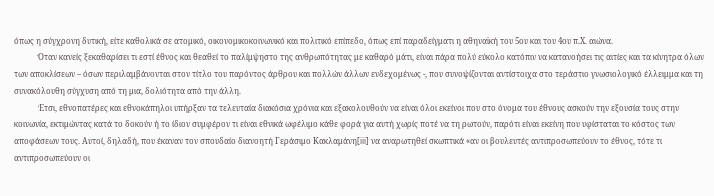όπως η σύγχρονη δυτική, είτε καθολικά σε ατομικό, οικονομικοκοινωνικό και πολιτικό επίπεδο, όπως επί παραδείγματι η αθηναϊκή του 5ου και του 4ου π.Χ. αιώνα.
            Όταν κανείς ξεκαθαρίσει τι εστί έθνος και θεαθεί το παλίμψηστο της ανθρωπότητας με καθαρό μάτι, είναι πάρα πολύ εύκολο κατόπιν να κατανοήσει τις αιτίες και τα κίνητρα όλων των αποκλίσεων – όσων περιλαμβάνονται στον τίτλο του παρόντος άρθρου και πολλών άλλων ενδεχομένως -, που συνοψίζονται αντίστοιχα στο τεράστιο γνωσιολογικό έλλειμμα και τη συνακόλουθη σύγχυση από τη μια, δολιότητα από την άλλη.
            Έτσι, εθνοπατέρες και εθνοκάπηλοι υπήρξαν τα τελευταία διακόσια χρόνια και εξακολουθούν να είναι όλοι εκείνοι που στο όνομα του έθνους ασκούν την εξουσία τους στην κοινωνία, εκτιμώντας κατά το δοκούν ή το ίδιον συμφέρον τι είναι εθνικά ωφέλιμο κάθε φορά για αυτή χωρίς ποτέ να τη ρωτούν, παρότι είναι εκείνη που υφίσταται το κόστος των αποφάσεων τους. Αυτοί, δηλαδή, που έκαναν τον σπουδαίο διανοητή Γεράσιμο Κακλαμάνη[iii] να αναρωτηθεί σκωπτικά «αν οι βουλευτές αντιπροσωπεύουν το έθνος, τότε τι αντιπροσωπεύουν οι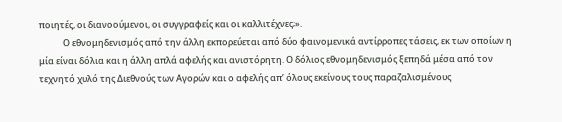ποιητές, οι διανοούμενοι, οι συγγραφείς και οι καλλιτέχνες;».
            Ο εθνομηδενισμός από την άλλη εκπορεύεται από δύο φαινομενικά αντίρροπες τάσεις, εκ των οποίων η μία είναι δόλια και η άλλη απλά αφελής και ανιστόρητη. Ο δόλιος εθνομηδενισμός ξεπηδά μέσα από τον τεχνητό χυλό της Διεθνούς των Αγορών και ο αφελής απ’ όλους εκείνους τους παραζαλισμένους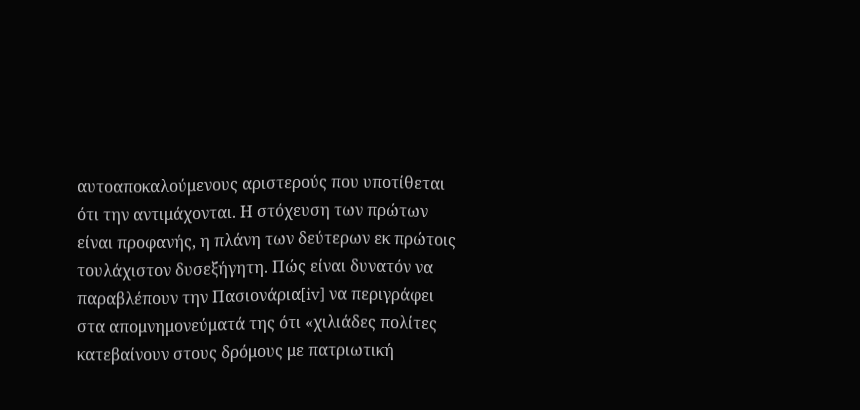αυτοαποκαλούμενους αριστερούς που υποτίθεται ότι την αντιμάχονται. Η στόχευση των πρώτων είναι προφανής, η πλάνη των δεύτερων εκ πρώτοις τουλάχιστον δυσεξήγητη. Πώς είναι δυνατόν να παραβλέπουν την Πασιονάρια[iv] να περιγράφει στα απομνημονεύματά της ότι «χιλιάδες πολίτες κατεβαίνουν στους δρόμους με πατριωτική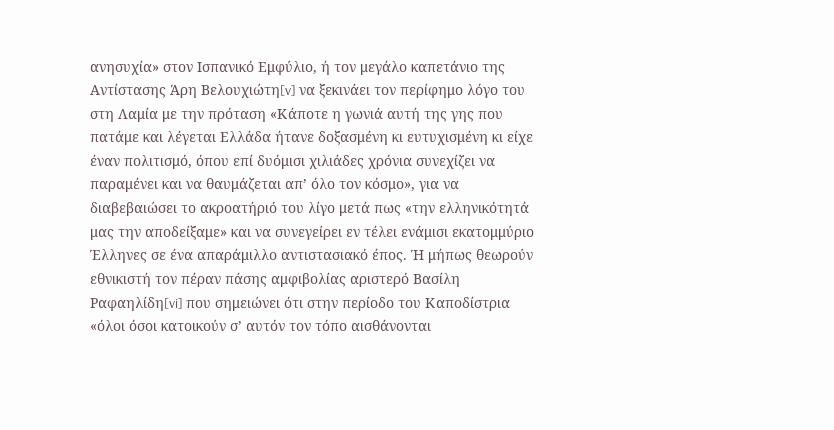ανησυχία» στον Ισπανικό Εμφύλιο, ή τον μεγάλο καπετάνιο της Αντίστασης Άρη Βελουχιώτη[v] να ξεκινάει τον περίφημο λόγο του στη Λαμία με την πρόταση «Κάποτε η γωνιά αυτή της γης που πατάμε και λέγεται Ελλάδα ήτανε δοξασμένη κι ευτυχισμένη κι είχε έναν πολιτισμό, όπου επί δυόμισι χιλιάδες χρόνια συνεχίζει να παραμένει και να θαυμάζεται απ’ όλο τον κόσμο», για να διαβεβαιώσει το ακροατήριό του λίγο μετά πως «την ελληνικότητά μας την αποδείξαμε» και να συνεγείρει εν τέλει ενάμισι εκατομμύριο Έλληνες σε ένα απαράμιλλο αντιστασιακό έπος. Ή μήπως θεωρούν εθνικιστή τον πέραν πάσης αμφιβολίας αριστερό Βασίλη Ραφαηλίδη[vi] που σημειώνει ότι στην περίοδο του Καποδίστρια «όλοι όσοι κατοικούν σ’ αυτόν τον τόπο αισθάνονται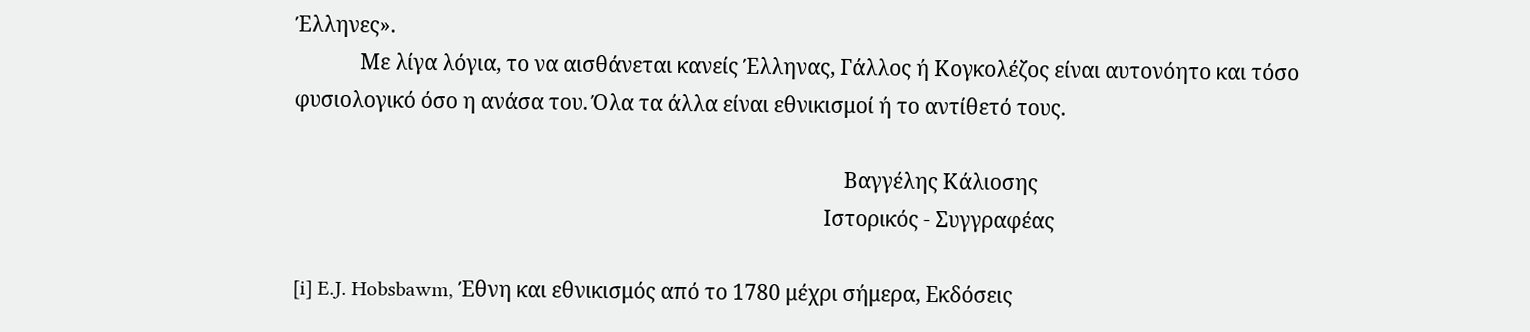Έλληνες».
             Με λίγα λόγια, το να αισθάνεται κανείς Έλληνας, Γάλλος ή Κογκολέζος είναι αυτονόητο και τόσο φυσιολογικό όσο η ανάσα του. Όλα τα άλλα είναι εθνικισμοί ή το αντίθετό τους.

                                                                                                              Βαγγέλης Κάλιοσης
                                                                                                          Ιστορικός - Συγγραφέας

[i] E.J. Hobsbawm, Έθνη και εθνικισμός από το 1780 μέχρι σήμερα, Εκδόσεις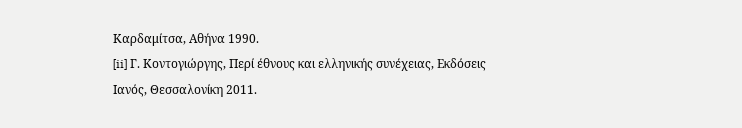Καρδαμίτσα, Αθήνα 1990.
[ii] Γ. Κοντογιώργης, Περί έθνους και ελληνικής συνέχειας, Εκδόσεις Ιανός, Θεσσαλονίκη 2011.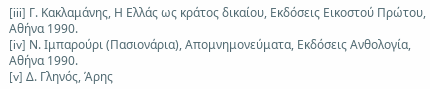[iii] Γ. Κακλαμάνης, Η Ελλάς ως κράτος δικαίου, Εκδόσεις Εικοστού Πρώτου, Αθήνα 1990.
[iv] Ν. Ιμπαρούρι (Πασιονάρια), Απομνημονεύματα, Εκδόσεις Ανθολογία, Αθήνα 1990.
[v] Δ. Γληνός, Άρης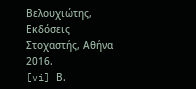Βελουχιώτης, Εκδόσεις Στοχαστής, Αθήνα 2016.
[vi] Β.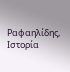Ραφαηλίδης, Ιστορία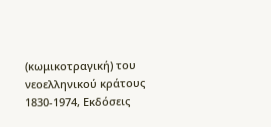(κωμικοτραγική) του νεοελληνικού κράτους 1830-1974, Εκδόσεις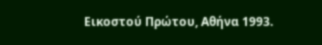Εικοστού Πρώτου, Αθήνα 1993.